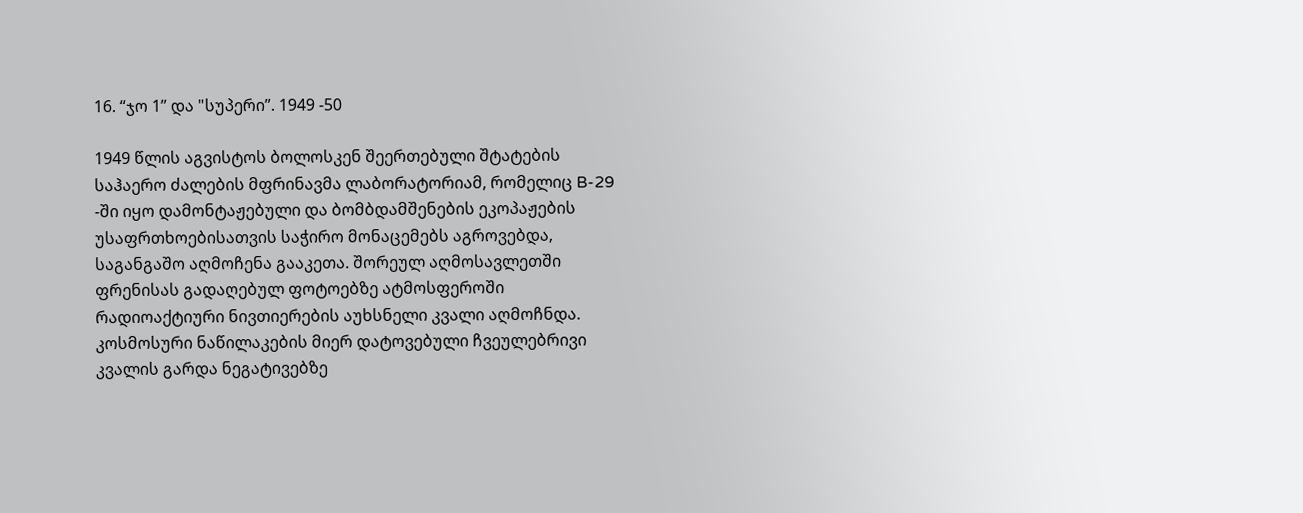16. “ჯო 1” და "სუპერი”. 1949 -50

1949 წლის აგვისტოს ბოლოსკენ შეერთებული შტატების საჰაერო ძალების მფრინავმა ლაბორატორიამ, რომელიც B-29 -ში იყო დამონტაჟებული და ბომბდამშენების ეკოპაჟების უსაფრთხოებისათვის საჭირო მონაცემებს აგროვებდა, საგანგაშო აღმოჩენა გააკეთა. შორეულ აღმოსავლეთში ფრენისას გადაღებულ ფოტოებზე ატმოსფეროში რადიოაქტიური ნივთიერების აუხსნელი კვალი აღმოჩნდა. კოსმოსური ნაწილაკების მიერ დატოვებული ჩვეულებრივი კვალის გარდა ნეგატივებზე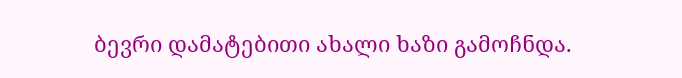ბევრი დამატებითი ახალი ხაზი გამოჩნდა.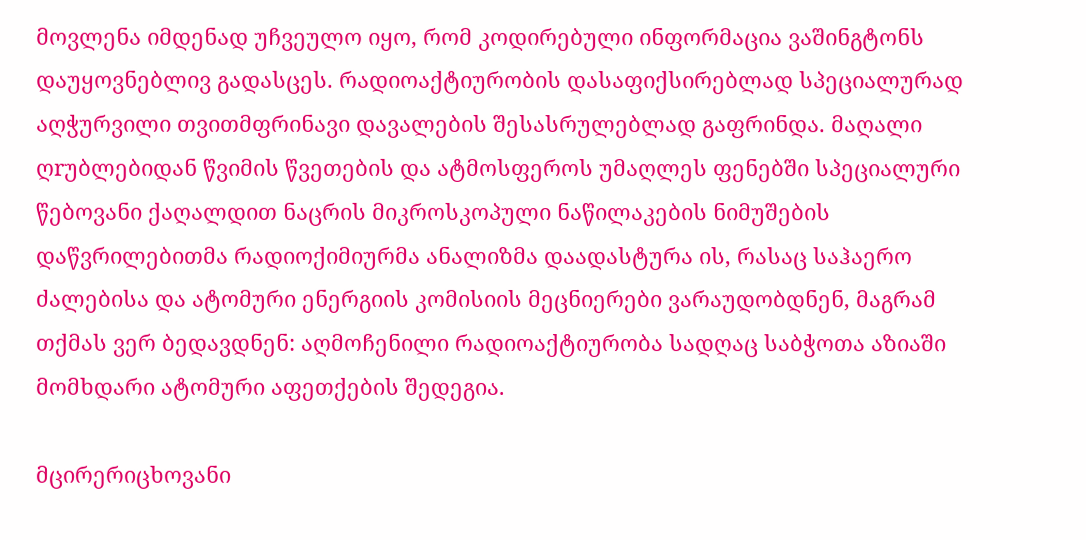მოვლენა იმდენად უჩვეულო იყო, რომ კოდირებული ინფორმაცია ვაშინგტონს დაუყოვნებლივ გადასცეს. რადიოაქტიურობის დასაფიქსირებლად სპეციალურად აღჭურვილი თვითმფრინავი დავალების შესასრულებლად გაფრინდა. მაღალი ღrუბლებიდან წვიმის წვეთების და ატმოსფეროს უმაღლეს ფენებში სპეციალური წებოვანი ქაღალდით ნაცრის მიკროსკოპული ნაწილაკების ნიმუშების დაწვრილებითმა რადიოქიმიურმა ანალიზმა დაადასტურა ის, რასაც საჰაერო ძალებისა და ატომური ენერგიის კომისიის მეცნიერები ვარაუდობდნენ, მაგრამ თქმას ვერ ბედავდნენ: აღმოჩენილი რადიოაქტიურობა სადღაც საბჭოთა აზიაში მომხდარი ატომური აფეთქების შედეგია.

მცირერიცხოვანი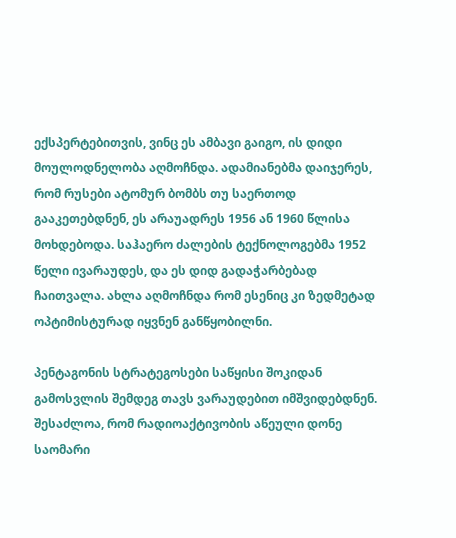ექსპერტებითვის, ვინც ეს ამბავი გაიგო, ის დიდი მოულოდნელობა აღმოჩნდა. ადამიანებმა დაიჯერეს, რომ რუსები ატომურ ბომბს თუ საერთოდ გააკეთებდნენ, ეს არაუადრეს 1956 ან 1960 წლისა მოხდებოდა. საჰაერო ძალების ტექნოლოგებმა 1952 წელი ივარაუდეს, და ეს დიდ გადაჭარბებად ჩაითვალა. ახლა აღმოჩნდა რომ ესენიც კი ზედმეტად ოპტიმისტურად იყვნენ განწყობილნი.

პენტაგონის სტრატეგოსები საწყისი შოკიდან გამოსვლის შემდეგ თავს ვარაუდებით იმშვიდებდნენ. შესაძლოა, რომ რადიოაქტივობის აწეული დონე საომარი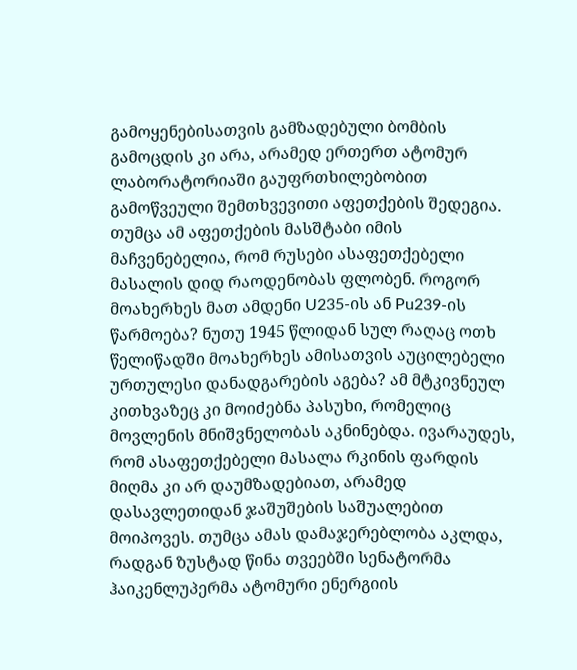გამოყენებისათვის გამზადებული ბომბის გამოცდის კი არა, არამედ ერთერთ ატომურ ლაბორატორიაში გაუფრთხილებობით გამოწვეული შემთხვევითი აფეთქების შედეგია. თუმცა ამ აფეთქების მასშტაბი იმის მაჩვენებელია, რომ რუსები ასაფეთქებელი მასალის დიდ რაოდენობას ფლობენ. როგორ მოახერხეს მათ ამდენი U235-ის ან Pu239-ის წარმოება? ნუთუ 1945 წლიდან სულ რაღაც ოთხ წელიწადში მოახერხეს ამისათვის აუცილებელი ურთულესი დანადგარების აგება? ამ მტკივნეულ კითხვაზეც კი მოიძებნა პასუხი, რომელიც მოვლენის მნიშვნელობას აკნინებდა. ივარაუდეს, რომ ასაფეთქებელი მასალა რკინის ფარდის მიღმა კი არ დაუმზადებიათ, არამედ დასავლეთიდან ჯაშუშების საშუალებით მოიპოვეს. თუმცა ამას დამაჯერებლობა აკლდა, რადგან ზუსტად წინა თვეებში სენატორმა ჰაიკენლუპერმა ატომური ენერგიის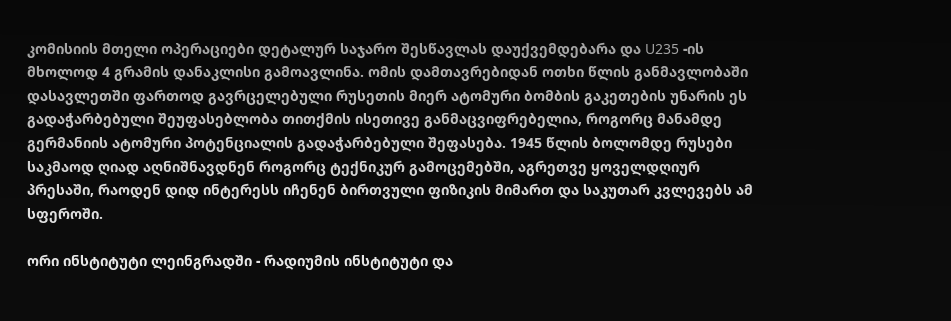კომისიის მთელი ოპერაციები დეტალურ საჯარო შესწავლას დაუქვემდებარა და U235 -ის მხოლოდ 4 გრამის დანაკლისი გამოავლინა. ომის დამთავრებიდან ოთხი წლის განმავლობაში დასავლეთში ფართოდ გავრცელებული რუსეთის მიერ ატომური ბომბის გაკეთების უნარის ეს გადაჭარბებული შეუფასებლობა თითქმის ისეთივე განმაცვიფრებელია, როგორც მანამდე გერმანიის ატომური პოტენციალის გადაჭარბებული შეფასება. 1945 წლის ბოლომდე რუსები საკმაოდ ღიად აღნიშნავდნენ როგორც ტექნიკურ გამოცემებში, აგრეთვე ყოველდღიურ პრესაში, რაოდენ დიდ ინტერესს იჩენენ ბირთვული ფიზიკის მიმართ და საკუთარ კვლევებს ამ სფეროში.

ორი ინსტიტუტი ლეინგრადში - რადიუმის ინსტიტუტი და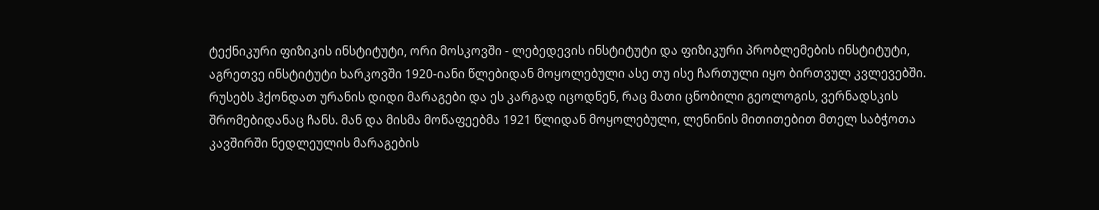ტექნიკური ფიზიკის ინსტიტუტი, ორი მოსკოვში - ლებედევის ინსტიტუტი და ფიზიკური პრობლემების ინსტიტუტი, აგრეთვე ინსტიტუტი ხარკოვში 1920-იანი წლებიდან მოყოლებული ასე თუ ისე ჩართული იყო ბირთვულ კვლევებში. რუსებს ჰქონდათ ურანის დიდი მარაგები და ეს კარგად იცოდნენ, რაც მათი ცნობილი გეოლოგის, ვერნადსკის შრომებიდანაც ჩანს. მან და მისმა მოწაფეებმა 1921 წლიდან მოყოლებული, ლენინის მითითებით მთელ საბჭოთა კავშირში ნედლეულის მარაგების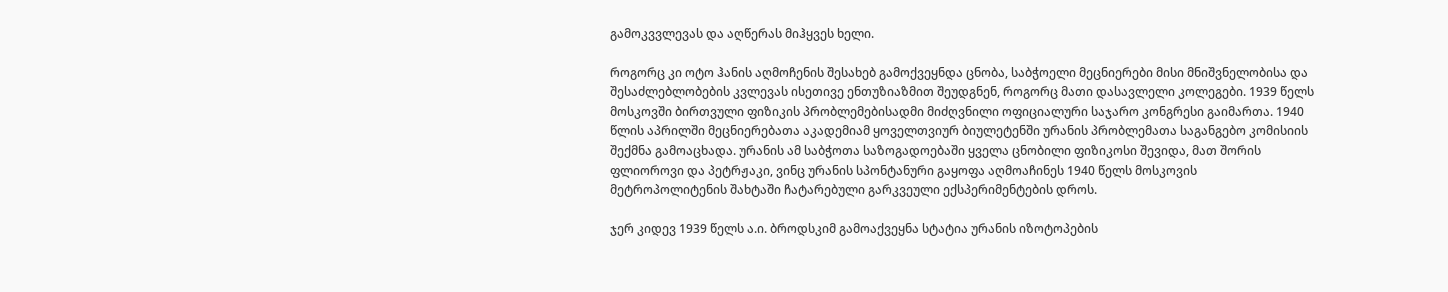გამოკვვლევას და აღწერას მიჰყვეს ხელი.

როგორც კი ოტო ჰანის აღმოჩენის შესახებ გამოქვეყნდა ცნობა, საბჭოელი მეცნიერები მისი მნიშვნელობისა და შესაძლებლობების კვლევას ისეთივე ენთუზიაზმით შეუდგნენ, როგორც მათი დასავლელი კოლეგები. 1939 წელს მოსკოვში ბირთვული ფიზიკის პრობლემებისადმი მიძღვნილი ოფიციალური საჯარო კონგრესი გაიმართა. 1940 წლის აპრილში მეცნიერებათა აკადემიამ ყოველთვიურ ბიულეტენში ურანის პრობლემათა საგანგებო კომისიის შექმნა გამოაცხადა. ურანის ამ საბჭოთა საზოგადოებაში ყველა ცნობილი ფიზიკოსი შევიდა, მათ შორის ფლიოროვი და პეტრჟაკი, ვინც ურანის სპონტანური გაყოფა აღმოაჩინეს 1940 წელს მოსკოვის მეტროპოლიტენის შახტაში ჩატარებული გარკვეული ექსპერიმენტების დროს.

ჯერ კიდევ 1939 წელს ა.ი. ბროდსკიმ გამოაქვეყნა სტატია ურანის იზოტოპების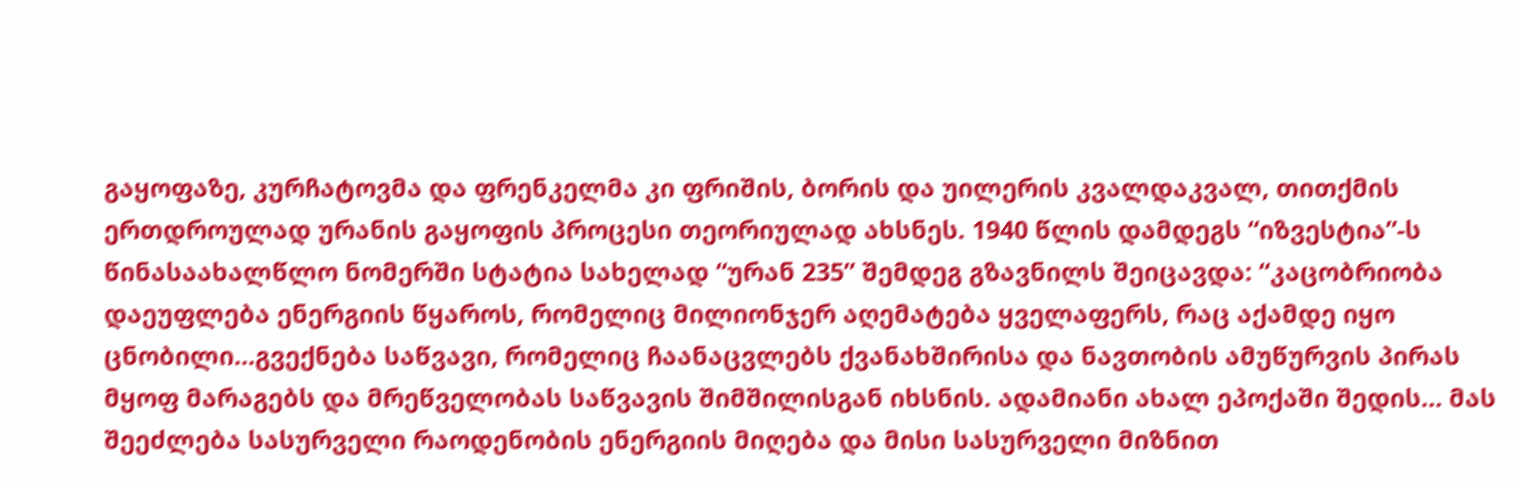გაყოფაზე, კურჩატოვმა და ფრენკელმა კი ფრიშის, ბორის და უილერის კვალდაკვალ, თითქმის ერთდროულად ურანის გაყოფის პროცესი თეორიულად ახსნეს. 1940 წლის დამდეგს “იზვესტია”-ს წინასაახალწლო ნომერში სტატია სახელად “ურან 235” შემდეგ გზავნილს შეიცავდა: “კაცობრიობა დაეუფლება ენერგიის წყაროს, რომელიც მილიონჯერ აღემატება ყველაფერს, რაც აქამდე იყო ცნობილი...გვექნება საწვავი, რომელიც ჩაანაცვლებს ქვანახშირისა და ნავთობის ამუწურვის პირას მყოფ მარაგებს და მრეწველობას საწვავის შიმშილისგან იხსნის. ადამიანი ახალ ეპოქაში შედის… მას შეეძლება სასურველი რაოდენობის ენერგიის მიღება და მისი სასურველი მიზნით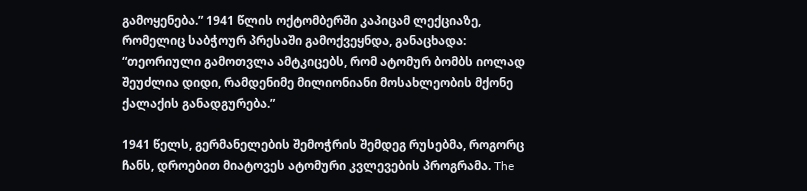გამოყენება.” 1941 წლის ოქტომბერში კაპიცამ ლექციაზე, რომელიც საბჭოურ პრესაში გამოქვეყნდა, განაცხადა: “თეორიული გამოთვლა ამტკიცებს, რომ ატომურ ბომბს იოლად შეუძლია დიდი, რამდენიმე მილიონიანი მოსახლეობის მქონე ქალაქის განადგურება.”

1941 წელს, გერმანელების შემოჭრის შემდეგ რუსებმა, როგორც ჩანს, დროებით მიატოვეს ატომური კვლევების პროგრამა. The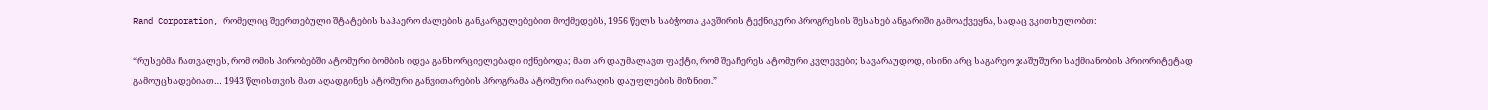Rand Corporation, რომელიც შეერთებული შტატების საჰაერო ძალების განკარგულებებით მოქმედებს, 1956 წელს საბჭოთა კავშირის ტექნიკური პროგრესის შესახებ ანგარიში გამოაქვეყნა, სადაც ვკითხულობთ:

“რუსებმა ჩათვალეს, რომ ომის პირობებში ატომური ბომბის იდეა განხორციელებადი იქნებოდა; მათ არ დაუმალავთ ფაქტი, რომ შეაჩერეს ატომური კვლევები; სავარაუდოდ, ისინი არც საგარეო ჯაშუშური საქმიანობის პრიორიტეტად გამოუცხადებიათ… 1943 წლისთვის მათ აღადგინეს ატომური განვითარების პროგრამა ატომური იარაღის დაუფლების მიზნით.”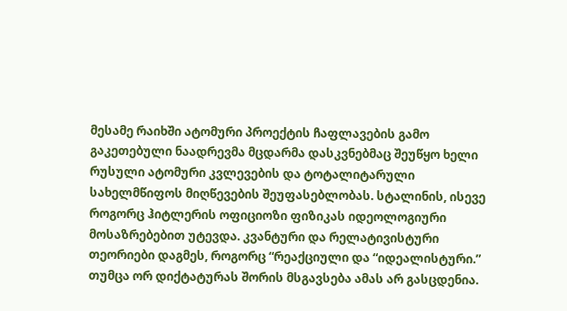მესამე რაიხში ატომური პროექტის ჩაფლავების გამო გაკეთებული ნაადრევმა მცდარმა დასკვნებმაც შეუწყო ხელი რუსული ატომური კვლევების და ტოტალიტარული სახელმწიფოს მიღწევების შეუფასებლობას. სტალინის, ისევე როგორც ჰიტლერის ოფიციოზი ფიზიკას იდეოლოგიური მოსაზრებებით უტევდა. კვანტური და რელატივისტური თეორიები დაგმეს, როგორც “რეაქციული და “იდეალისტური.” თუმცა ორ დიქტატურას შორის მსგავსება ამას არ გასცდენია.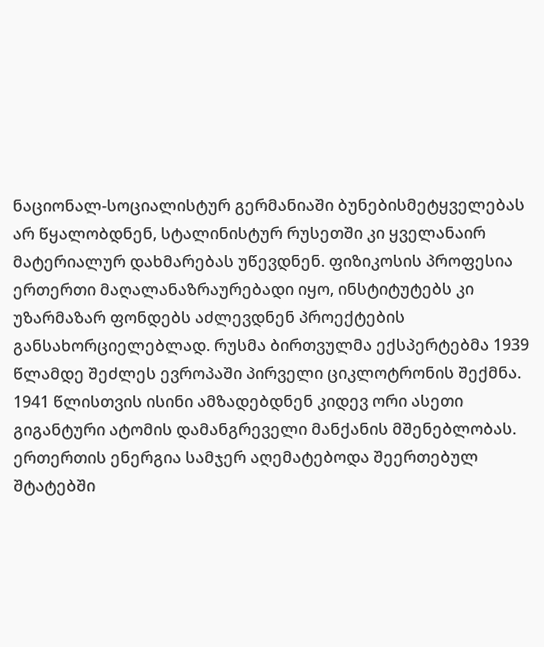ნაციონალ-სოციალისტურ გერმანიაში ბუნებისმეტყველებას არ წყალობდნენ, სტალინისტურ რუსეთში კი ყველანაირ მატერიალურ დახმარებას უწევდნენ. ფიზიკოსის პროფესია ერთერთი მაღალანაზრაურებადი იყო, ინსტიტუტებს კი უზარმაზარ ფონდებს აძლევდნენ პროექტების განსახორციელებლად. რუსმა ბირთვულმა ექსპერტებმა 1939 წლამდე შეძლეს ევროპაში პირველი ციკლოტრონის შექმნა. 1941 წლისთვის ისინი ამზადებდნენ კიდევ ორი ასეთი გიგანტური ატომის დამანგრეველი მანქანის მშენებლობას. ერთერთის ენერგია სამჯერ აღემატებოდა შეერთებულ შტატებში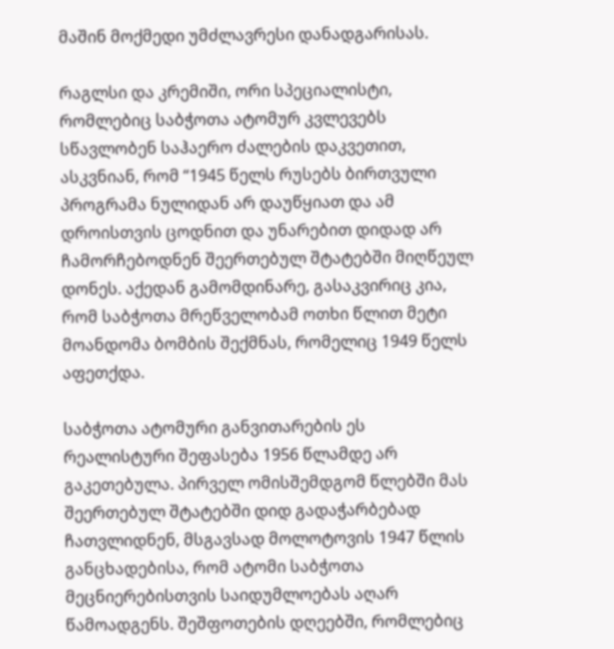მაშინ მოქმედი უმძლავრესი დანადგარისას.

რაგლსი და კრემიში, ორი სპეციალისტი, რომლებიც საბჭოთა ატომურ კვლევებს სწავლობენ საჰაერო ძალების დაკვეთით, ასკვნიან, რომ “1945 წელს რუსებს ბირთვული პროგრამა ნულიდან არ დაუწყიათ და ამ დროისთვის ცოდნით და უნარებით დიდად არ ჩამორჩებოდნენ შეერთებულ შტატებში მიღწეულ დონეს. აქედან გამომდინარე, გასაკვირიც კია, რომ საბჭოთა მრეწველობამ ოთხი წლით მეტი მოანდომა ბომბის შექმნას, რომელიც 1949 წელს აფეთქდა.

საბჭოთა ატომური განვითარების ეს რეალისტური შეფასება 1956 წლამდე არ გაკეთებულა. პირველ ომისშემდგომ წლებში მას შეერთებულ შტატებში დიდ გადაჭარბებად ჩათვლიდნენ, მსგავსად მოლოტოვის 1947 წლის განცხადებისა, რომ ატომი საბჭოთა მეცნიერებისთვის საიდუმლოებას აღარ წამოადგენს. შეშფოთების დღეებში, რომლებიც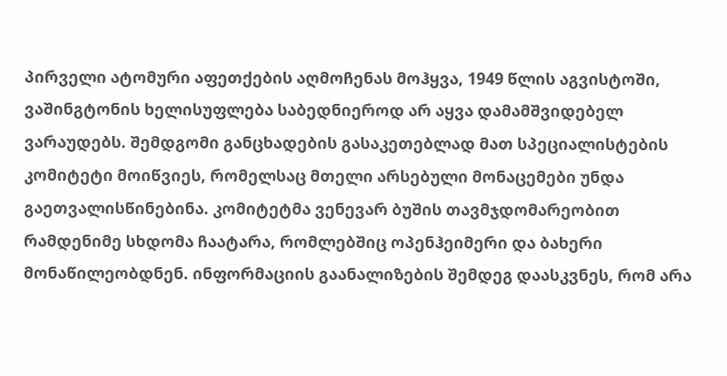პირველი ატომური აფეთქების აღმოჩენას მოჰყვა, 1949 წლის აგვისტოში, ვაშინგტონის ხელისუფლება საბედნიეროდ არ აყვა დამამშვიდებელ ვარაუდებს. შემდგომი განცხადების გასაკეთებლად მათ სპეციალისტების კომიტეტი მოიწვიეს, რომელსაც მთელი არსებული მონაცემები უნდა გაეთვალისწინებინა. კომიტეტმა ვენევარ ბუშის თავმჯდომარეობით რამდენიმე სხდომა ჩაატარა, რომლებშიც ოპენჰეიმერი და ბახერი მონაწილეობდნენ. ინფორმაციის გაანალიზების შემდეგ დაასკვნეს, რომ არა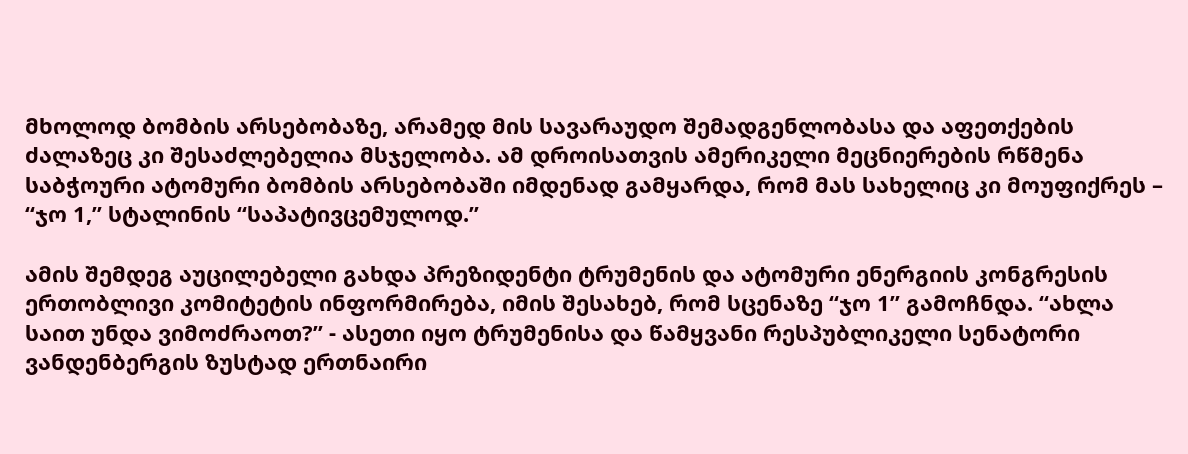მხოლოდ ბომბის არსებობაზე, არამედ მის სავარაუდო შემადგენლობასა და აფეთქების ძალაზეც კი შესაძლებელია მსჯელობა. ამ დროისათვის ამერიკელი მეცნიერების რწმენა საბჭოური ატომური ბომბის არსებობაში იმდენად გამყარდა, რომ მას სახელიც კი მოუფიქრეს – “ჯო 1,” სტალინის “საპატივცემულოდ.”

ამის შემდეგ აუცილებელი გახდა პრეზიდენტი ტრუმენის და ატომური ენერგიის კონგრესის ერთობლივი კომიტეტის ინფორმირება, იმის შესახებ, რომ სცენაზე “ჯო 1” გამოჩნდა. “ახლა საით უნდა ვიმოძრაოთ?” - ასეთი იყო ტრუმენისა და წამყვანი რესპუბლიკელი სენატორი ვანდენბერგის ზუსტად ერთნაირი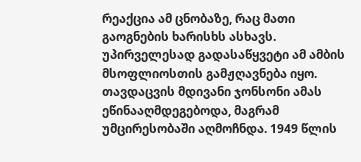რეაქცია ამ ცნობაზე, რაც მათი გაოგნების ხარისხს ასხავს. უპირველესად გადასაწყვეტი ამ ამბის მსოფლიოსთის გამჟღავნება იყო. თავდაცვის მდივანი ჯონსონი ამას ეწინააღმდეგებოდა, მაგრამ უმცირესობაში აღმოჩნდა. 1949 წლის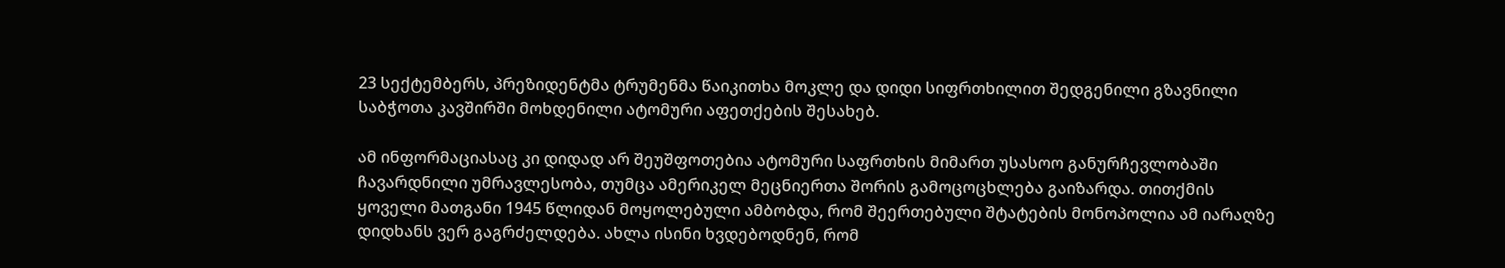23 სექტემბერს, პრეზიდენტმა ტრუმენმა წაიკითხა მოკლე და დიდი სიფრთხილით შედგენილი გზავნილი საბჭოთა კავშირში მოხდენილი ატომური აფეთქების შესახებ.

ამ ინფორმაციასაც კი დიდად არ შეუშფოთებია ატომური საფრთხის მიმართ უსასოო განურჩევლობაში ჩავარდნილი უმრავლესობა, თუმცა ამერიკელ მეცნიერთა შორის გამოცოცხლება გაიზარდა. თითქმის ყოველი მათგანი 1945 წლიდან მოყოლებული ამბობდა, რომ შეერთებული შტატების მონოპოლია ამ იარაღზე დიდხანს ვერ გაგრძელდება. ახლა ისინი ხვდებოდნენ, რომ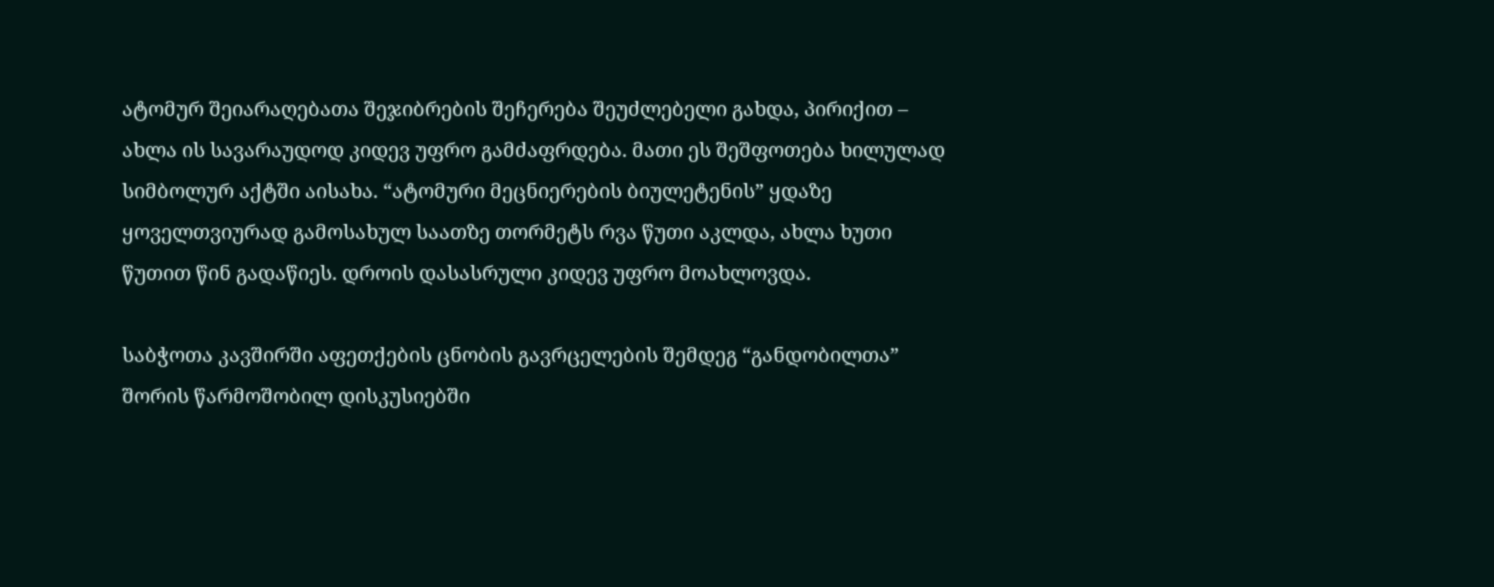ატომურ შეიარაღებათა შეჯიბრების შეჩერება შეუძლებელი გახდა, პირიქით – ახლა ის სავარაუდოდ კიდევ უფრო გამძაფრდება. მათი ეს შეშფოთება ხილულად სიმბოლურ აქტში აისახა. “ატომური მეცნიერების ბიულეტენის” ყდაზე ყოველთვიურად გამოსახულ საათზე თორმეტს რვა წუთი აკლდა, ახლა ხუთი წუთით წინ გადაწიეს. დროის დასასრული კიდევ უფრო მოახლოვდა.

საბჭოთა კავშირში აფეთქების ცნობის გავრცელების შემდეგ “განდობილთა” შორის წარმოშობილ დისკუსიებში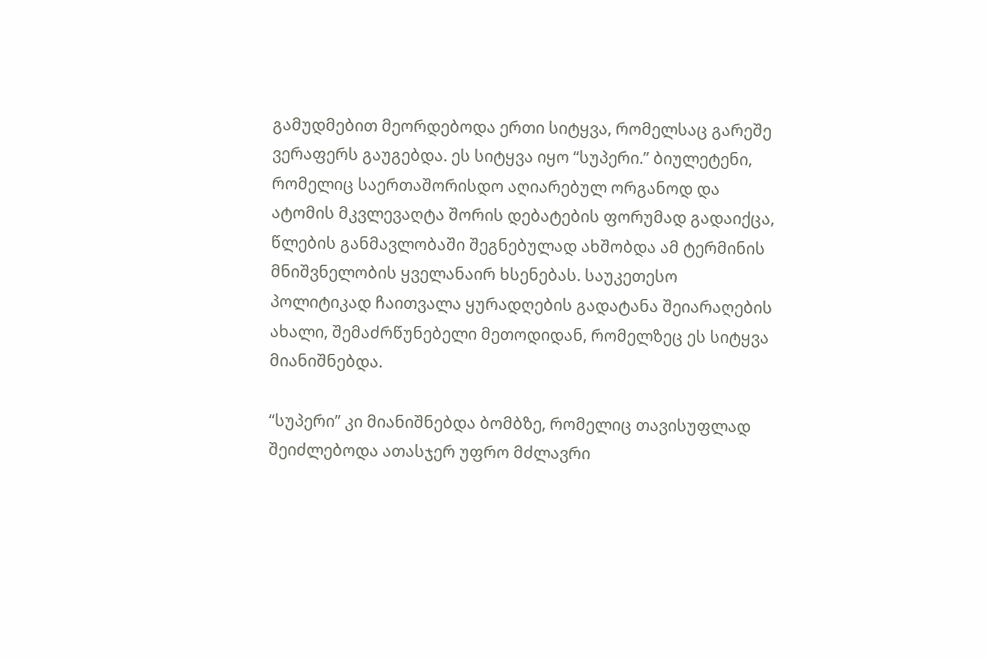გამუდმებით მეორდებოდა ერთი სიტყვა, რომელსაც გარეშე ვერაფერს გაუგებდა. ეს სიტყვა იყო “სუპერი.” ბიულეტენი, რომელიც საერთაშორისდო აღიარებულ ორგანოდ და ატომის მკვლევაღტა შორის დებატების ფორუმად გადაიქცა, წლების განმავლობაში შეგნებულად ახშობდა ამ ტერმინის მნიშვნელობის ყველანაირ ხსენებას. საუკეთესო პოლიტიკად ჩაითვალა ყურადღების გადატანა შეიარაღების ახალი, შემაძრწუნებელი მეთოდიდან, რომელზეც ეს სიტყვა მიანიშნებდა.

“სუპერი” კი მიანიშნებდა ბომბზე, რომელიც თავისუფლად შეიძლებოდა ათასჯერ უფრო მძლავრი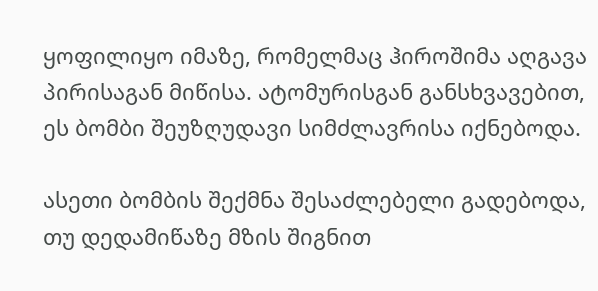ყოფილიყო იმაზე, რომელმაც ჰიროშიმა აღგავა პირისაგან მიწისა. ატომურისგან განსხვავებით, ეს ბომბი შეუზღუდავი სიმძლავრისა იქნებოდა.

ასეთი ბომბის შექმნა შესაძლებელი გადებოდა, თუ დედამიწაზე მზის შიგნით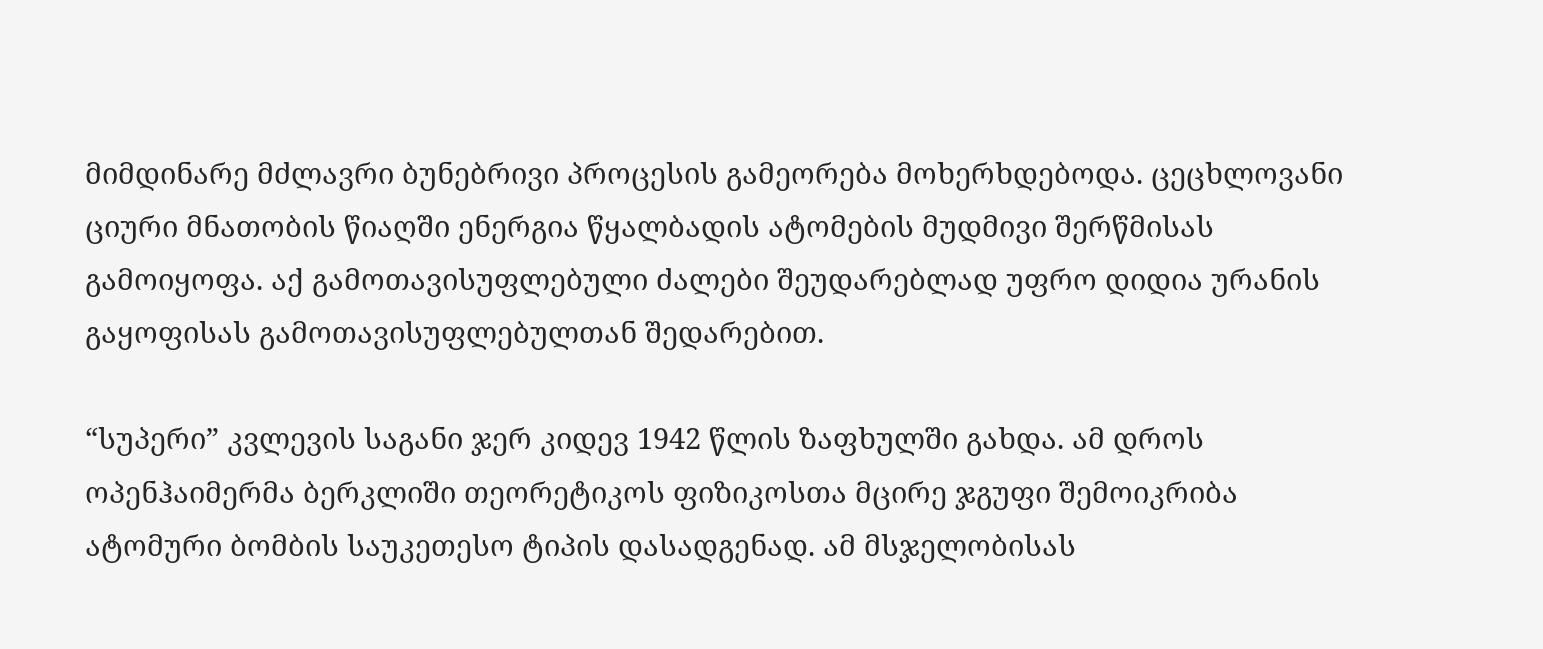მიმდინარე მძლავრი ბუნებრივი პროცესის გამეორება მოხერხდებოდა. ცეცხლოვანი ციური მნათობის წიაღში ენერგია წყალბადის ატომების მუდმივი შერწმისას გამოიყოფა. აქ გამოთავისუფლებული ძალები შეუდარებლად უფრო დიდია ურანის გაყოფისას გამოთავისუფლებულთან შედარებით.

“სუპერი” კვლევის საგანი ჯერ კიდევ 1942 წლის ზაფხულში გახდა. ამ დროს ოპენჰაიმერმა ბერკლიში თეორეტიკოს ფიზიკოსთა მცირე ჯგუფი შემოიკრიბა ატომური ბომბის საუკეთესო ტიპის დასადგენად. ამ მსჯელობისას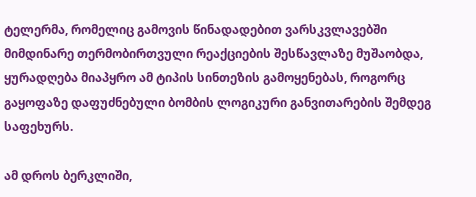ტელერმა, რომელიც გამოვის წინადადებით ვარსკვლავებში მიმდინარე თერმობირთვული რეაქციების შესწავლაზე მუშაობდა, ყურადღება მიაპყრო ამ ტიპის სინთეზის გამოყენებას, როგორც გაყოფაზე დაფუძნებული ბომბის ლოგიკური განვითარების შემდეგ საფეხურს.

ამ დროს ბერკლიში,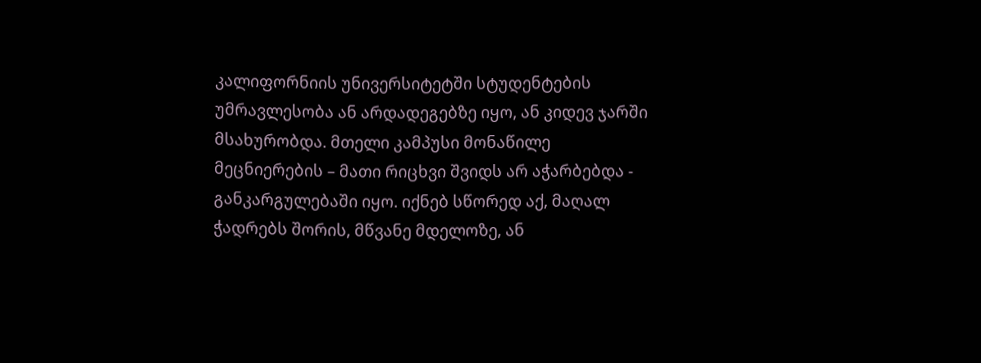კალიფორნიის უნივერსიტეტში სტუდენტების უმრავლესობა ან არდადეგებზე იყო, ან კიდევ ჯარში მსახურობდა. მთელი კამპუსი მონაწილე მეცნიერების – მათი რიცხვი შვიდს არ აჭარბებდა - განკარგულებაში იყო. იქნებ სწორედ აქ, მაღალ ჭადრებს შორის, მწვანე მდელოზე, ან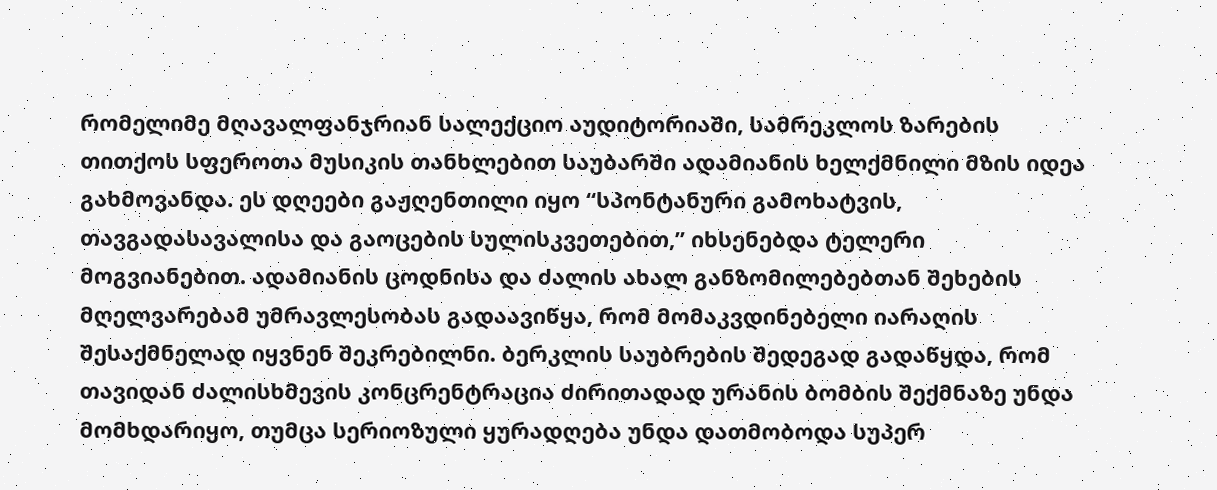რომელიმე მღავალფანჯრიან სალექციო აუდიტორიაში, სამრეკლოს ზარების თითქოს სფეროთა მუსიკის თანხლებით საუბარში ადამიანის ხელქმნილი მზის იდეა გახმოვანდა. ეს დღეები გაჟღენთილი იყო “სპონტანური გამოხატვის, თავგადასავალისა და გაოცების სულისკვეთებით,” იხსენებდა ტელერი მოგვიანებით. ადამიანის ცოდნისა და ძალის ახალ განზომილებებთან შეხების მღელვარებამ უმრავლესობას გადაავიწყა, რომ მომაკვდინებელი იარაღის შესაქმნელად იყვნენ შეკრებილნი. ბერკლის საუბრების შედეგად გადაწყდა, რომ თავიდან ძალისხმევის კონცრენტრაცია ძირითადად ურანის ბომბის შექმნაზე უნდა მომხდარიყო, თუმცა სერიოზული ყურადღება უნდა დათმობოდა სუპერ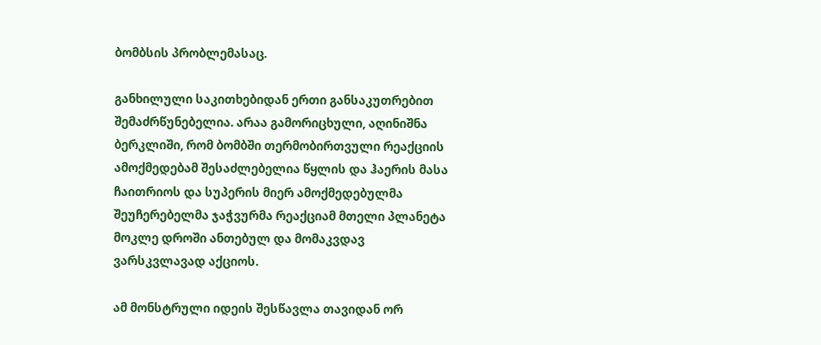ბომბსის პრობლემასაც.

განხილული საკითხებიდან ერთი განსაკუთრებით შემაძრწუნებელია. არაა გამორიცხული, აღინიშნა ბერკლიში, რომ ბომბში თერმობირთვული რეაქციის ამოქმედებამ შესაძლებელია წყლის და ჰაერის მასა ჩაითრიოს და სუპერის მიერ ამოქმედებულმა შეუჩერებელმა ჯაჭვურმა რეაქციამ მთელი პლანეტა მოკლე დროში ანთებულ და მომაკვდავ ვარსკვლავად აქციოს.

ამ მონსტრული იდეის შესწავლა თავიდან ორ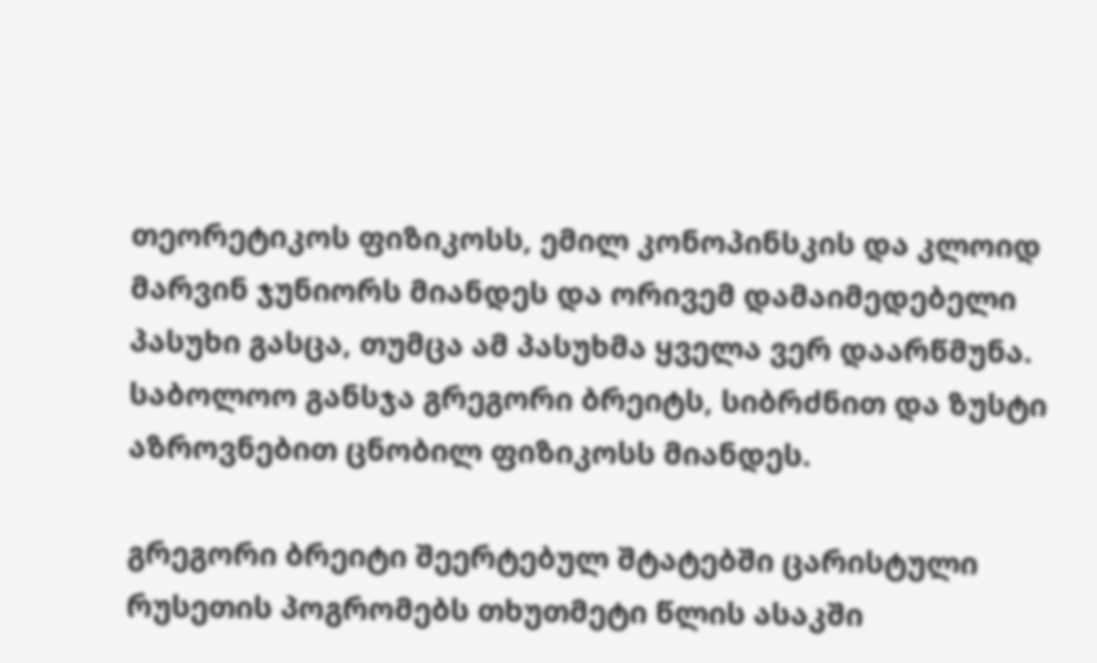თეორეტიკოს ფიზიკოსს, ემილ კონოპინსკის და კლოიდ მარვინ ჯუნიორს მიანდეს და ორივემ დამაიმედებელი პასუხი გასცა, თუმცა ამ პასუხმა ყველა ვერ დაარწმუნა. საბოლოო განსჯა გრეგორი ბრეიტს, სიბრძნით და ზუსტი აზროვნებით ცნობილ ფიზიკოსს მიანდეს.

გრეგორი ბრეიტი შეერტებულ შტატებში ცარისტული რუსეთის პოგრომებს თხუთმეტი წლის ასაკში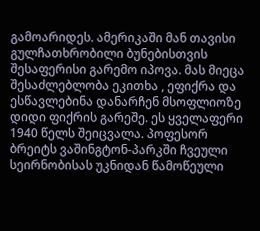გამოარიდეს. ამერიკაში მან თავისი გულჩათხრობილი ბუნებისთვის შესაფერისი გარემო იპოვა. მას მიეცა შესაძლებლობა ეკითხა , ეფიქრა და ესწავლებინა დანარჩენ მსოფლიოზე დიდი ფიქრის გარეშე. ეს ყველაფერი 1940 წელს შეიცვალა. პოფესორ ბრეიტს ვაშინგტონ-პარკში ჩვეული სეირნობისას უკნიდან წამოწეული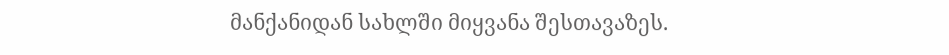მანქანიდან სახლში მიყვანა შესთავაზეს.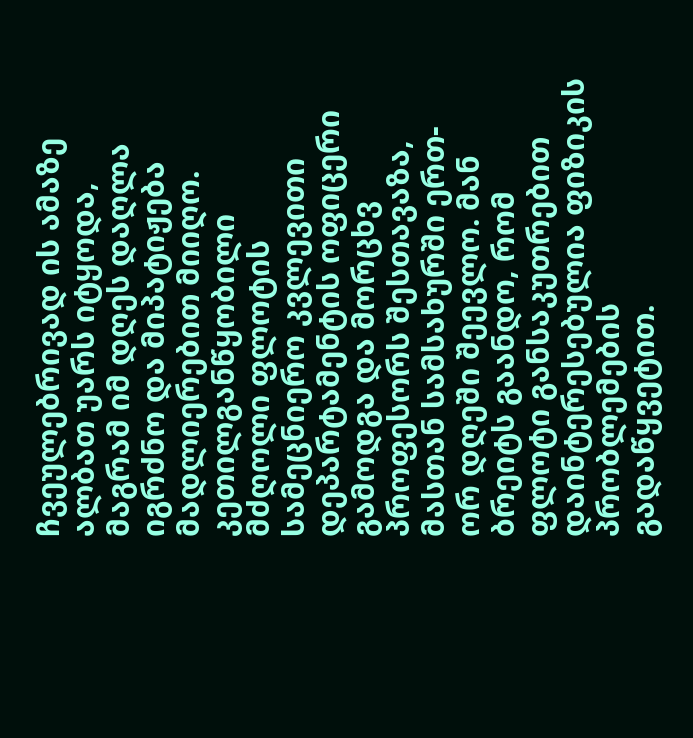ჩვეულებრივად ის ამაზე ალბათ უარს იტყოდა, მაგრამ იმ დღეს დაღლა იგრძნო და მიპატიჟება მადლიერებით მიიღო. კეთილგანწყობილი მძღოლი ფლოტის სამეცნიერო კვლევითი დეპარტამენტის ოფიცერი გამოდგა და მორცხვ პროფესორს შესთავაზა, მასთან სამსახურში ერთ-ორ დღეში შეევლო. მან ბრეიტს გაანდო, რომ ფლოტი განსაკუთრებით დაინტერესებულია ფიზიკის პრობლემების გადაწყვეტით.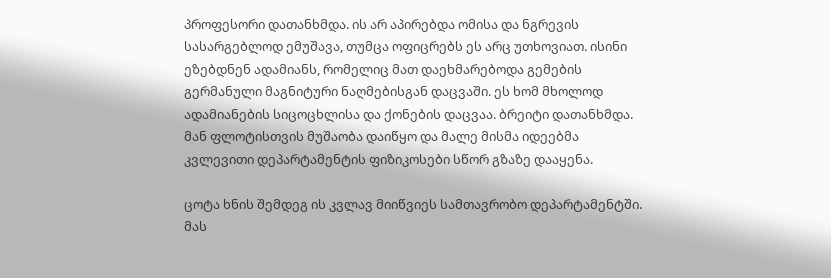პროფესორი დათანხმდა. ის არ აპირებდა ომისა და ნგრევის სასარგებლოდ ემუშავა, თუმცა ოფიცრებს ეს არც უთხოვიათ. ისინი ეზებდნენ ადამიანს, რომელიც მათ დაეხმარებოდა გემების გერმანული მაგნიტური ნაღმებისგან დაცვაში. ეს ხომ მხოლოდ ადამიანების სიცოცხლისა და ქონების დაცვაა. ბრეიტი დათანხმდა. მან ფლოტისთვის მუშაობა დაიწყო და მალე მისმა იდეებმა კვლევითი დეპარტამენტის ფიზიკოსები სწორ გზაზე დააყენა.

ცოტა ხნის შემდეგ ის კვლავ მიიწვიეს სამთავრობო დეპარტამენტში. მას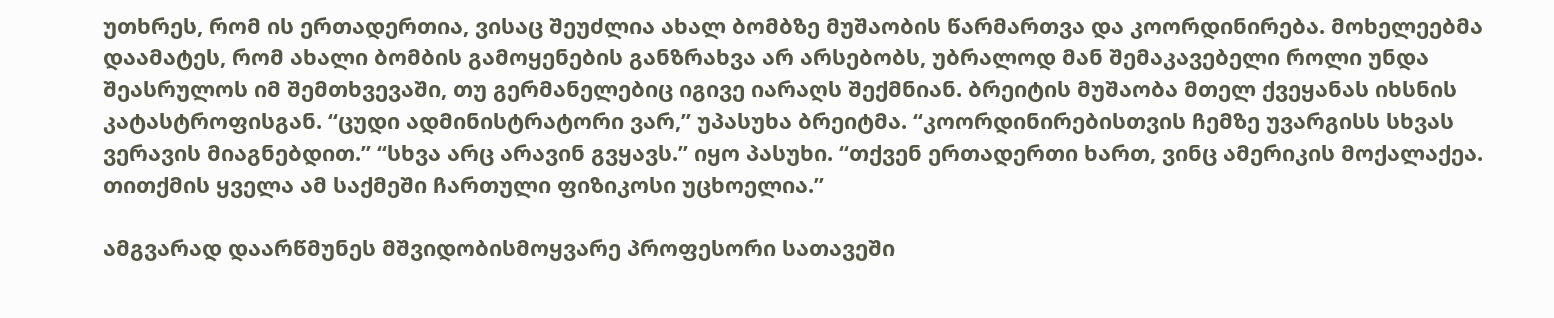უთხრეს, რომ ის ერთადერთია, ვისაც შეუძლია ახალ ბომბზე მუშაობის წარმართვა და კოორდინირება. მოხელეებმა დაამატეს, რომ ახალი ბომბის გამოყენების განზრახვა არ არსებობს, უბრალოდ მან შემაკავებელი როლი უნდა შეასრულოს იმ შემთხვევაში, თუ გერმანელებიც იგივე იარაღს შექმნიან. ბრეიტის მუშაობა მთელ ქვეყანას იხსნის კატასტროფისგან. “ცუდი ადმინისტრატორი ვარ,” უპასუხა ბრეიტმა. “კოორდინირებისთვის ჩემზე უვარგისს სხვას ვერავის მიაგნებდით.” “სხვა არც არავინ გვყავს.” იყო პასუხი. “თქვენ ერთადერთი ხართ, ვინც ამერიკის მოქალაქეა. თითქმის ყველა ამ საქმეში ჩართული ფიზიკოსი უცხოელია.”

ამგვარად დაარწმუნეს მშვიდობისმოყვარე პროფესორი სათავეში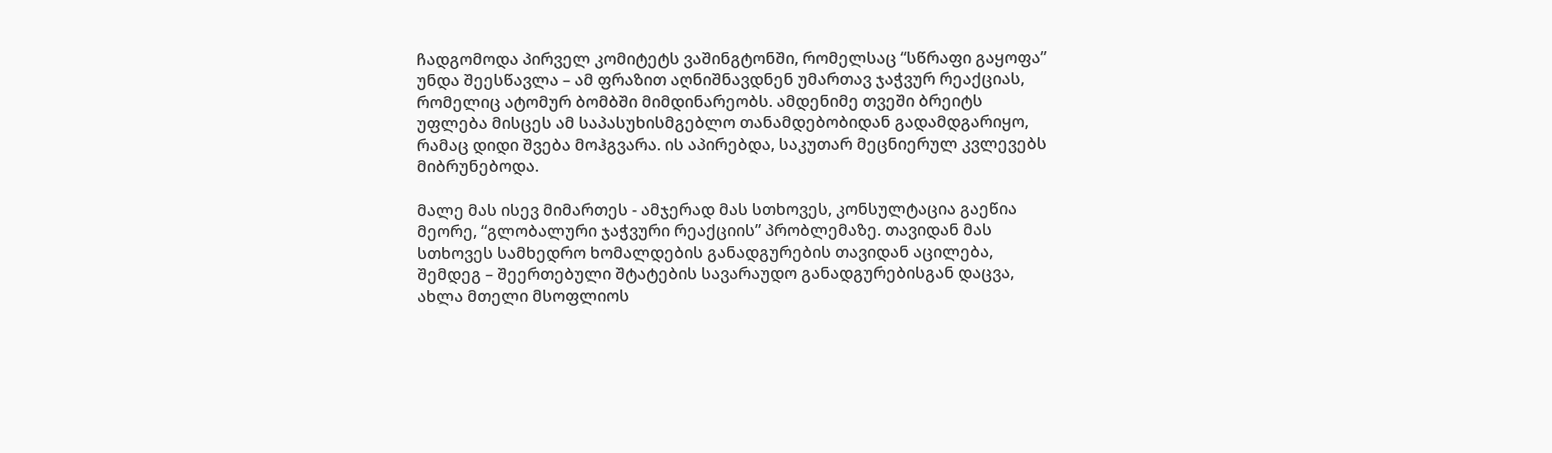ჩადგომოდა პირველ კომიტეტს ვაშინგტონში, რომელსაც “სწრაფი გაყოფა” უნდა შეესწავლა – ამ ფრაზით აღნიშნავდნენ უმართავ ჯაჭვურ რეაქციას, რომელიც ატომურ ბომბში მიმდინარეობს. ამდენიმე თვეში ბრეიტს უფლება მისცეს ამ საპასუხისმგებლო თანამდებობიდან გადამდგარიყო, რამაც დიდი შვება მოჰგვარა. ის აპირებდა, საკუთარ მეცნიერულ კვლევებს მიბრუნებოდა.

მალე მას ისევ მიმართეს - ამჯერად მას სთხოვეს, კონსულტაცია გაეწია მეორე, “გლობალური ჯაჭვური რეაქციის” პრობლემაზე. თავიდან მას სთხოვეს სამხედრო ხომალდების განადგურების თავიდან აცილება, შემდეგ – შეერთებული შტატების სავარაუდო განადგურებისგან დაცვა, ახლა მთელი მსოფლიოს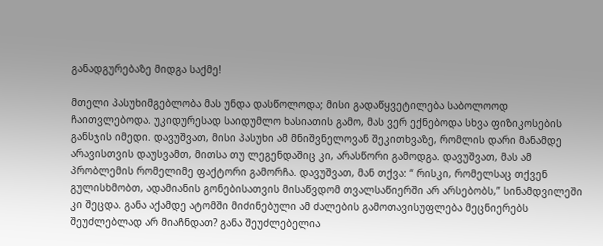განადგურებაზე მიდგა საქმე!

მთელი პასუხიმგებლობა მას უნდა დასწოლოდა; მისი გადაწყვეტილება საბოლოოდ ჩაითვლებოდა. უკიდურესად საიდუმლო ხასიათის გამო, მას ვერ ექნებოდა სხვა ფიზიკოსების განსჯის იმედი. დავუშვათ, მისი პასუხი ამ მნიშვნელოვან შეკითხვაზე, რომლის დარი მანამდე არავისთვის დაუსვამთ, მითსა თუ ლეგენდაშიც კი, არასწორი გამოდგა. დავუშვათ, მას ამ პრობლემის რომელიმე ფაქტორი გამორჩა. დავუშვათ, მან თქვა: “ რისკი, რომელსაც თქვენ გულისხმობთ, ადამიანის გონებისათვის მისაწვდომ თვალსაწიერში არ არსებობს,” სინამდვილეში კი შეცდა. განა აქამდე ატომში მიძინებული ამ ძალების გამოთავისუფლება მეცნიერებს შეუძლებლად არ მიაჩნდათ? განა შეუძლებელია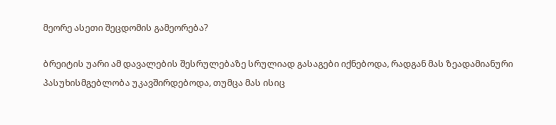მეორე ასეთი შეცდომის გამეორება?

ბრეიტის უარი ამ დავალების შესრულებაზე სრულიად გასაგები იქნებოდა, რადგან მას ზეადამიანური პასუხისმგებლობა უკავშირდებოდა, თუმცა მას ისიც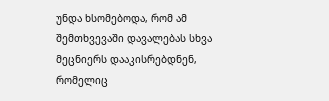უნდა ხსომებოდა, რომ ამ შემთხვევაში დავალებას სხვა მეცნიერს დააკისრებდნენ, რომელიც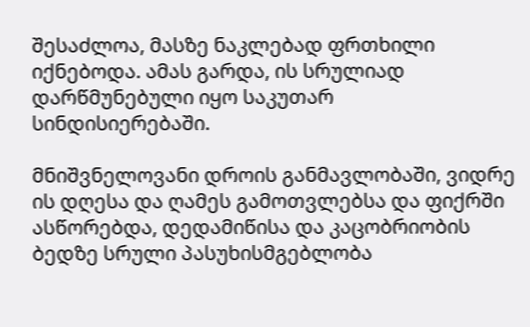შესაძლოა, მასზე ნაკლებად ფრთხილი იქნებოდა. ამას გარდა, ის სრულიად დარწმუნებული იყო საკუთარ სინდისიერებაში.

მნიშვნელოვანი დროის განმავლობაში, ვიდრე ის დღესა და ღამეს გამოთვლებსა და ფიქრში ასწორებდა, დედამიწისა და კაცობრიობის ბედზე სრული პასუხისმგებლობა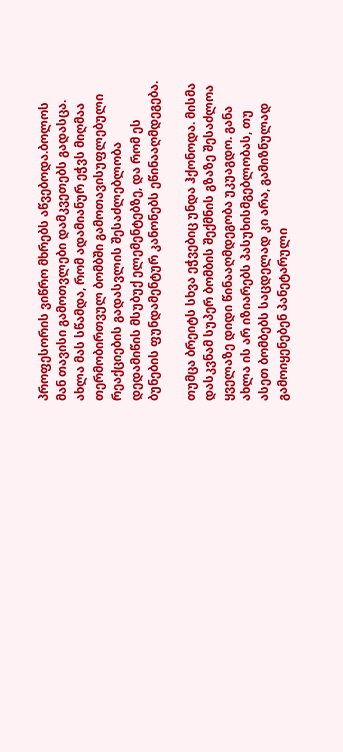პროფესორის ვიწრო მხრებს აწვებოდა.ბოლოს მან თავისი გამოთვლები დამკვეთებს გადასცა. ახლა მას სწამდა, რომ ადამიანურ ეჭვს მიღმაა თერმობირთვულ ბომბში გამოთავისუფლებული რეაქციების გადასვლის შესაძლებლობა დედამიწის მსუბუქ ელემენტებზე, და რომ ეს ბუნების ფუნდამენტურ კანონებს ეწინააღმდეგება.

თუმცა ბრეიტს სხვა ეჭვებიც უნდა ჰქონოდა. მისმა დასკვნამ სუპერ ბომბის შექმნის გზაზე შესაძლოა ყველაზე დიდი წინააღმდეგობა უკუაგდო. განა ახლა ის არ იზიარებს პასუხისმგებლობას, თუ ასეთ ბომბებს საცდელად კი არა, გამიზნულად გამოიყენებენ პანეტარული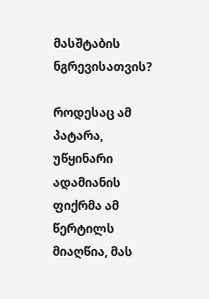მასშტაბის ნგრევისათვის?

როდესაც ამ პატარა, უწყინარი ადამიანის ფიქრმა ამ წერტილს მიაღწია, მას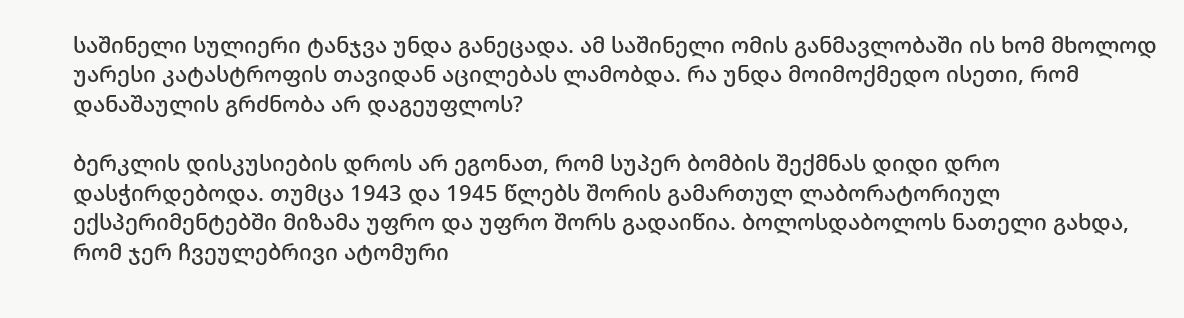საშინელი სულიერი ტანჯვა უნდა განეცადა. ამ საშინელი ომის განმავლობაში ის ხომ მხოლოდ უარესი კატასტროფის თავიდან აცილებას ლამობდა. რა უნდა მოიმოქმედო ისეთი, რომ დანაშაულის გრძნობა არ დაგეუფლოს?

ბერკლის დისკუსიების დროს არ ეგონათ, რომ სუპერ ბომბის შექმნას დიდი დრო დასჭირდებოდა. თუმცა 1943 და 1945 წლებს შორის გამართულ ლაბორატორიულ ექსპერიმენტებში მიზამა უფრო და უფრო შორს გადაიწია. ბოლოსდაბოლოს ნათელი გახდა, რომ ჯერ ჩვეულებრივი ატომური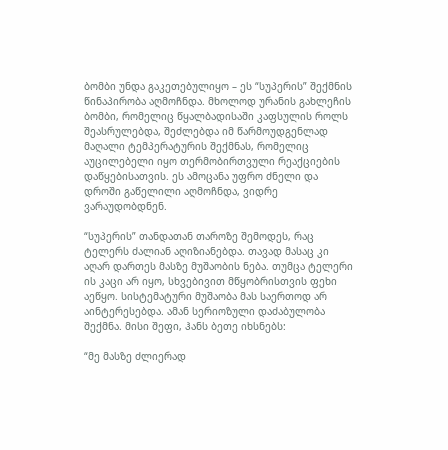ბომბი უნდა გაკეთებულიყო – ეს “სუპერის” შექმნის წინაპირობა აღმოჩნდა. მხოლოდ ურანის გახლეჩის ბომბი, რომელიც წყალბადისაში კაფსულის როლს შეასრულებდა, შეძლებდა იმ წარმოუდგენლად მაღალი ტემპერატურის შექმნას, რომელიც აუცილებელი იყო თერმობირთვული რეაქციების დაწყებისათვის. ეს ამოცანა უფრო ძნელი და დროში გაწელილი აღმოჩნდა, ვიდრე ვარაუდობდნენ.

“სუპერის” თანდათან თაროზე შემოდეს, რაც ტელერს ძალიან აღიზიანებდა. თავად მასაც კი აღარ დართეს მასზე მუშაობის ნება. თუმცა ტელერი ის კაცი არ იყო, სხვებივით მწყობრისთვის ფეხი აეწყო. სისტემატური მუშაობა მას საერთოდ არ აინტერესებდა. ამან სერიოზული დაძაბულობა შექმნა. მისი შეფი, ჰანს ბეთე იხსნებს:

“მე მასზე ძლიერად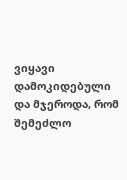ვიყავი დამოკიდებული და მჯეროდა, რომ შემეძლო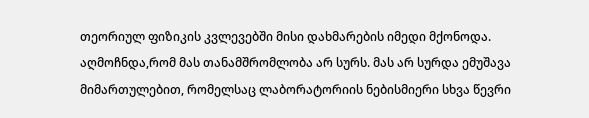თეორიულ ფიზიკის კვლევებში მისი დახმარების იმედი მქონოდა. აღმოჩნდა,რომ მას თანამშრომლობა არ სურს. მას არ სურდა ემუშავა მიმართულებით, რომელსაც ლაბორატორიის ნებისმიერი სხვა წევრი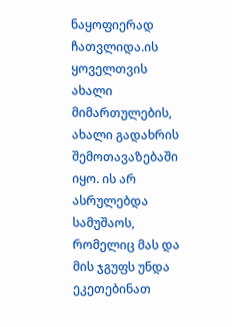ნაყოფიერად ჩათვლიდა.ის ყოველთვის ახალი მიმართულების, ახალი გადახრის შემოთავაზებაში იყო. ის არ ასრულებდა სამუშაოს, რომელიც მას და მის ჯგუფს უნდა ეკეთებინათ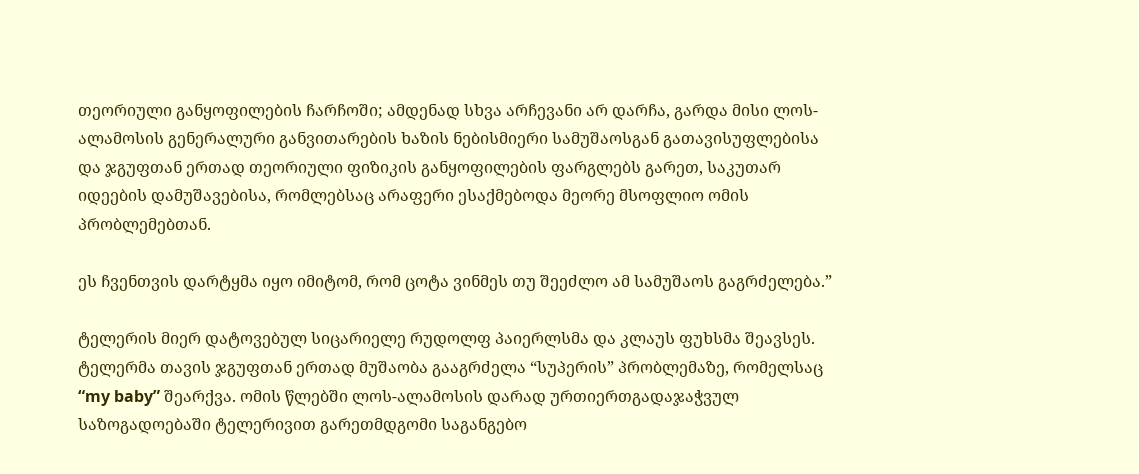თეორიული განყოფილების ჩარჩოში; ამდენად სხვა არჩევანი არ დარჩა, გარდა მისი ლოს-ალამოსის გენერალური განვითარების ხაზის ნებისმიერი სამუშაოსგან გათავისუფლებისა და ჯგუფთან ერთად თეორიული ფიზიკის განყოფილების ფარგლებს გარეთ, საკუთარ იდეების დამუშავებისა, რომლებსაც არაფერი ესაქმებოდა მეორე მსოფლიო ომის პრობლემებთან.

ეს ჩვენთვის დარტყმა იყო იმიტომ, რომ ცოტა ვინმეს თუ შეეძლო ამ სამუშაოს გაგრძელება.”

ტელერის მიერ დატოვებულ სიცარიელე რუდოლფ პაიერლსმა და კლაუს ფუხსმა შეავსეს. ტელერმა თავის ჯგუფთან ერთად მუშაობა გააგრძელა “სუპერის” პრობლემაზე, რომელსაც “my baby” შეარქვა. ომის წლებში ლოს-ალამოსის დარად ურთიერთგადაჯაჭვულ საზოგადოებაში ტელერივით გარეთმდგომი საგანგებო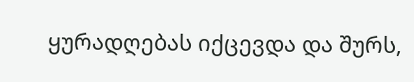ყურადღებას იქცევდა და შურს,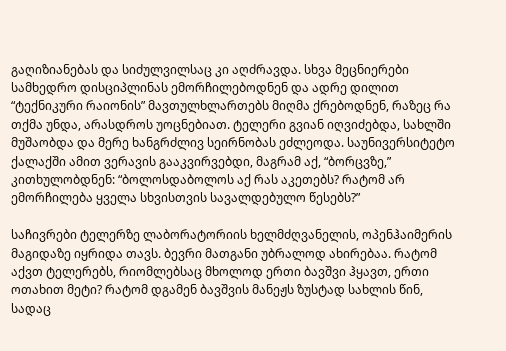გაღიზიანებას და სიძულვილსაც კი აღძრავდა. სხვა მეცნიერები სამხედრო დისციპლინას ემორჩილებოდნენ და ადრე დილით “ტექნიკური რაიონის” მავთულხლართებს მიღმა ქრებოდნენ, რაზეც რა თქმა უნდა, არასდროს უოცნებიათ. ტელერი გვიან იღვიძებდა, სახლში მუშაობდა და მერე ხანგრძლივ სეირნობას ეძლეოდა. საუნივერსიტეტო ქალაქში ამით ვერავის გააკვირვებდი, მაგრამ აქ, “ბორცვზე,” კითხულობდნენ: “ბოლოსდაბოლოს აქ რას აკეთებს? რატომ არ ემორჩილება ყველა სხვისთვის სავალდებულო წესებს?”

საჩივრები ტელერზე ლაბორატორიის ხელმძღვანელის, ოპენჰაიმერის მაგიდაზე იყრიდა თავს. ბევრი მათგანი უბრალოდ ახირებაა. რატომ აქვთ ტელერებს, რიომლებსაც მხოლოდ ერთი ბავშვი ჰყავთ, ერთი ოთახით მეტი? რატომ დგამენ ბავშვის მანეჟს ზუსტად სახლის წინ, სადაც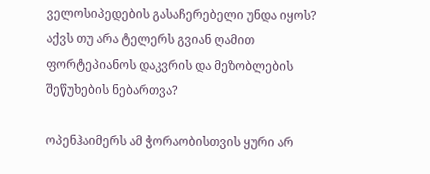ველოსიპედების გასაჩერებელი უნდა იყოს? აქვს თუ არა ტელერს გვიან ღამით ფორტეპიანოს დაკვრის და მეზობლების შეწუხების ნებართვა?

ოპენჰაიმერს ამ ჭორაობისთვის ყური არ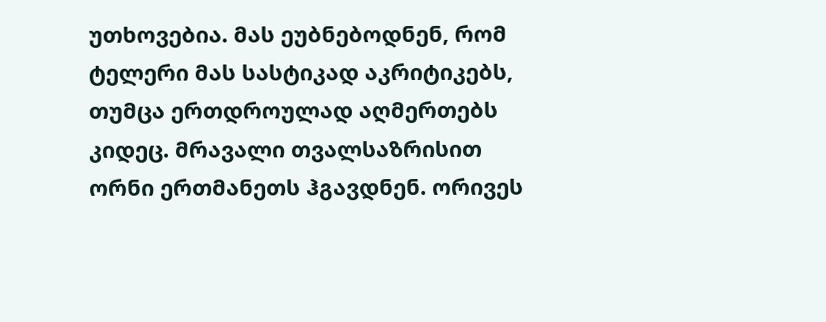უთხოვებია. მას ეუბნებოდნენ, რომ ტელერი მას სასტიკად აკრიტიკებს, თუმცა ერთდროულად აღმერთებს კიდეც. მრავალი თვალსაზრისით ორნი ერთმანეთს ჰგავდნენ. ორივეს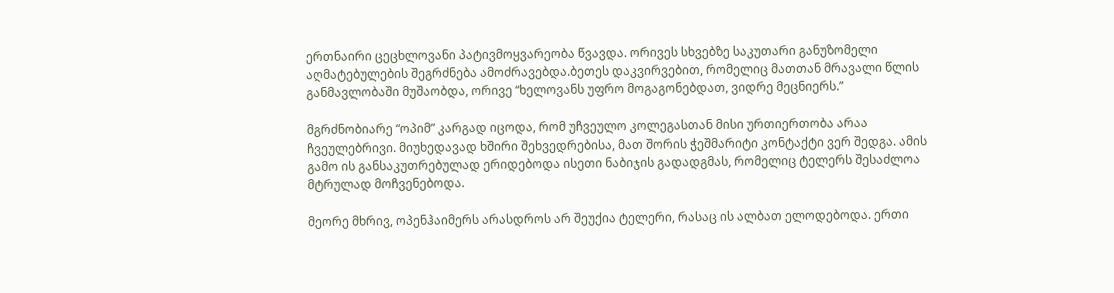ერთნაირი ცეცხლოვანი პატივმოყვარეობა წვავდა. ორივეს სხვებზე საკუთარი განუზომელი აღმატებულების შეგრძნება ამოძრავებდა.ბეთეს დაკვირვებით, რომელიც მათთან მრავალი წლის განმავლობაში მუშაობდა, ორივე “ხელოვანს უფრო მოგაგონებდათ, ვიდრე მეცნიერს.”

მგრძნობიარე “ოპიმ” კარგად იცოდა, რომ უჩვეულო კოლეგასთან მისი ურთიერთობა არაა ჩვეულებრივი. მიუხედავად ხშირი შეხვედრებისა, მათ შორის ჭეშმარიტი კონტაქტი ვერ შედგა. ამის გამო ის განსაკუთრებულად ერიდებოდა ისეთი ნაბიჯის გადადგმას, რომელიც ტელერს შესაძლოა მტრულად მოჩვენებოდა.

მეორე მხრივ, ოპენჰაიმერს არასდროს არ შეუქია ტელერი, რასაც ის ალბათ ელოდებოდა. ერთი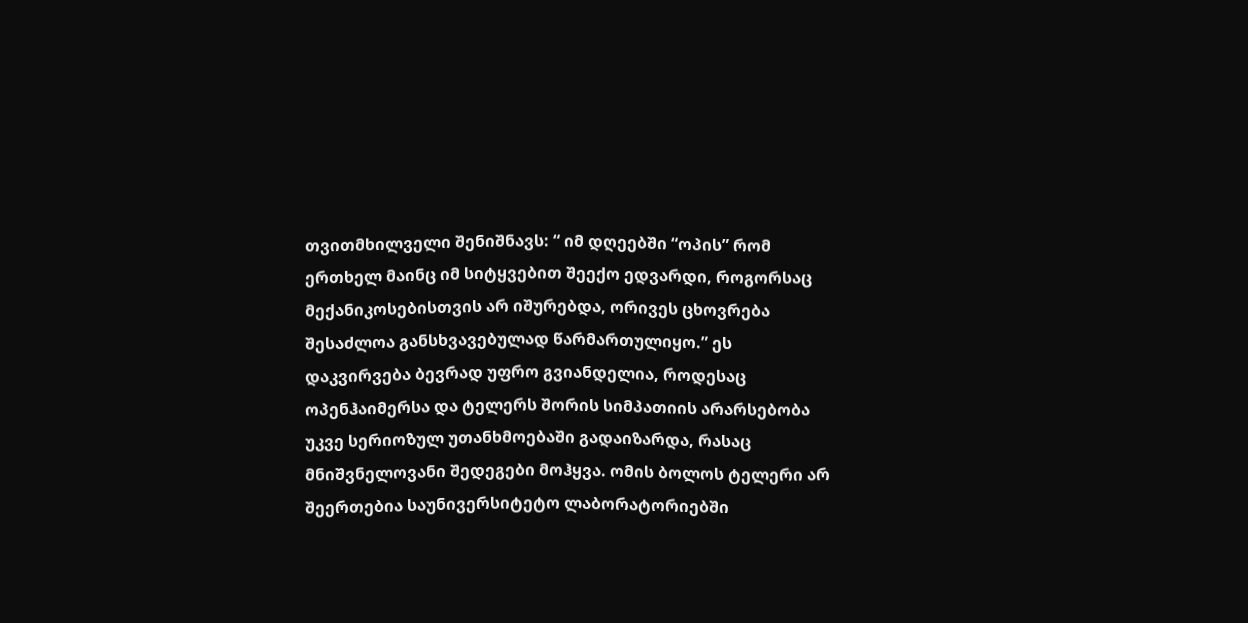თვითმხილველი შენიშნავს: “ იმ დღეებში “ოპის” რომ ერთხელ მაინც იმ სიტყვებით შეექო ედვარდი, როგორსაც მექანიკოსებისთვის არ იშურებდა, ორივეს ცხოვრება შესაძლოა განსხვავებულად წარმართულიყო.” ეს დაკვირვება ბევრად უფრო გვიანდელია, როდესაც ოპენჰაიმერსა და ტელერს შორის სიმპათიის არარსებობა უკვე სერიოზულ უთანხმოებაში გადაიზარდა, რასაც მნიშვნელოვანი შედეგები მოჰყვა. ომის ბოლოს ტელერი არ შეერთებია საუნივერსიტეტო ლაბორატორიებში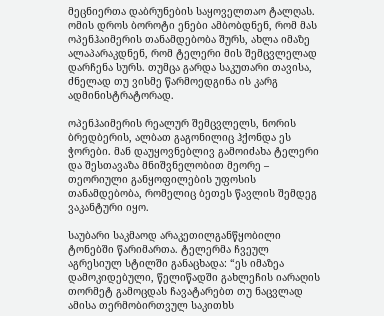მეცნიერთა დაბრუნების საყოველთაო ტალღას. ომის დროს ბოროტი ენები ამბობდნენ, რომ მას ოპენჰაიმერის თანამდებობა შურს, ახლა იმაზე ალაპარაკდნენ, რომ ტელერი მის შემცვლელად დარჩენა სურს. თუმცა გარდა საკუთარი თავისა, ძნელად თუ ვისმე წარმოედგინა ის კარგ ადმინისტრატორად.

ოპენჰაიმერის რეალურ შემცვლელს, ნორის ბრედბერის, ალბათ გაგონილიც ჰქონდა ეს ჭორები. მან დაუყოვნებლივ გამოიძახა ტელერი და შესთავაზა მნიშვნელობით მეორე – თეორიული განყოფილების უფოსის თანამდებობა, რომელიც ბეთეს წავლის შემდეგ ვაკანტური იყო.

საუბარი საკმაოდ არაკეთილგანწყობილი ტონებში წარიმართა. ტელერმა ჩვეულ აგრესიულ სტილში განაცხადა: “ეს იმაზეა დამოკიდებული, წელიწადში გახლეჩის იარაღის თორმეტ გამოცდას ჩავატარებთ თუ ნაცვლად ამისა თერმობირთვულ საკითხს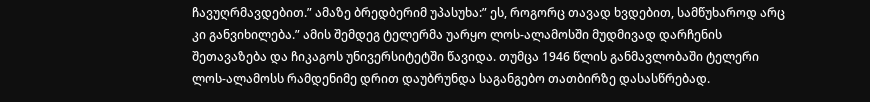ჩავუღრმავდებით.” ამაზე ბრედბერიმ უპასუხა:” ეს, როგორც თავად ხვდებით, სამწუხაროდ არც კი განვიხილება.” ამის შემდეგ ტელერმა უარყო ლოს-ალამოსში მუდმივად დარჩენის შეთავაზება და ჩიკაგოს უნივერსიტეტში წავიდა. თუმცა 1946 წლის განმავლობაში ტელერი ლოს-ალამოსს რამდენიმე დრით დაუბრუნდა საგანგებო თათბირზე დასასწრებად.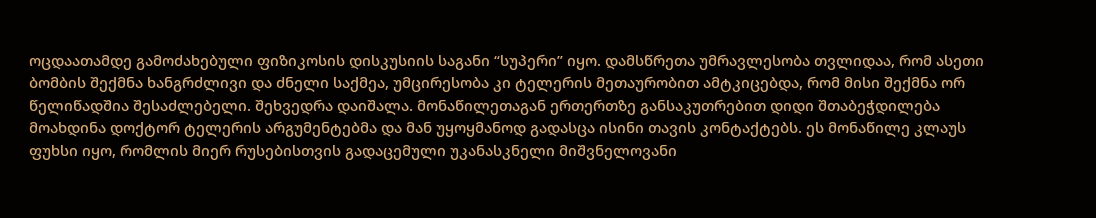ოცდაათამდე გამოძახებული ფიზიკოსის დისკუსიის საგანი “სუპერი” იყო. დამსწრეთა უმრავლესობა თვლიდაა, რომ ასეთი ბომბის შექმნა ხანგრძლივი და ძნელი საქმეა, უმცირესობა კი ტელერის მეთაურობით ამტკიცებდა, რომ მისი შექმნა ორ წელიწადშია შესაძლებელი. შეხვედრა დაიშალა. მონაწილეთაგან ერთერთზე განსაკუთრებით დიდი შთაბეჭდილება მოახდინა დოქტორ ტელერის არგუმენტებმა და მან უყოყმანოდ გადასცა ისინი თავის კონტაქტებს. ეს მონაწილე კლაუს ფუხსი იყო, რომლის მიერ რუსებისთვის გადაცემული უკანასკნელი მიშვნელოვანი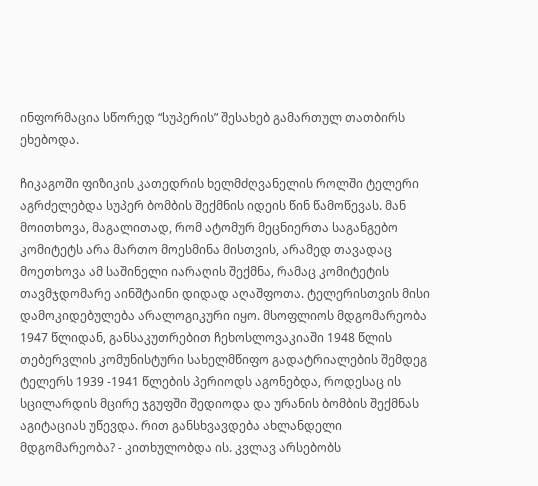ინფორმაცია სწორედ “სუპერის” შესახებ გამართულ თათბირს ეხებოდა.

ჩიკაგოში ფიზიკის კათედრის ხელმძღვანელის როლში ტელერი აგრძელებდა სუპერ ბომბის შექმნის იდეის წინ წამოწევას. მან მოითხოვა, მაგალითად, რომ ატომურ მეცნიერთა საგანგებო კომიტეტს არა მართო მოესმინა მისთვის, არამედ თავადაც მოეთხოვა ამ საშინელი იარაღის შექმნა, რამაც კომიტეტის თავმჯდომარე აინშტაინი დიდად აღაშფოთა. ტელერისთვის მისი დამოკიდებულება არალოგიკური იყო. მსოფლიოს მდგომარეობა 1947 წლიდან, განსაკუთრებით ჩეხოსლოვაკიაში 1948 წლის თებერვლის კომუნისტური სახელმწიფო გადატრიალების შემდეგ ტელერს 1939 -1941 წლების პერიოდს აგონებდა, როდესაც ის სცილარდის მცირე ჯგუფში შედიოდა და ურანის ბომბის შექმნას აგიტაციას უწევდა. რით განსხვავდება ახლანდელი მდგომარეობა? - კითხულობდა ის. კვლავ არსებობს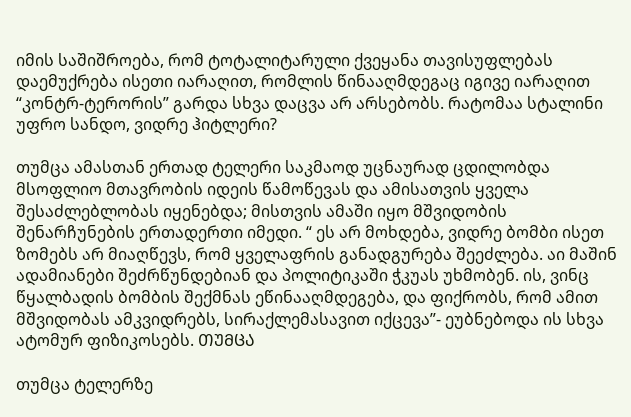იმის საშიშროება, რომ ტოტალიტარული ქვეყანა თავისუფლებას დაემუქრება ისეთი იარაღით, რომლის წინააღმდეგაც იგივე იარაღით “კონტრ-ტერორის” გარდა სხვა დაცვა არ არსებობს. რატომაა სტალინი უფრო სანდო, ვიდრე ჰიტლერი?

თუმცა ამასთან ერთად ტელერი საკმაოდ უცნაურად ცდილობდა მსოფლიო მთავრობის იდეის წამოწევას და ამისათვის ყველა შესაძლებლობას იყენებდა; მისთვის ამაში იყო მშვიდობის შენარჩუნების ერთადერთი იმედი. “ ეს არ მოხდება, ვიდრე ბომბი ისეთ ზომებს არ მიაღწევს, რომ ყველაფრის განადგურება შეეძლება. აი მაშინ ადამიანები შეძრწუნდებიან და პოლიტიკაში ჭკუას უხმობენ. ის, ვინც წყალბადის ბომბის შექმნას ეწინააღმდეგება, და ფიქრობს, რომ ამით მშვიდობას ამკვიდრებს, სირაქლემასავით იქცევა”- ეუბნებოდა ის სხვა ატომურ ფიზიკოსებს. ᲗᲣᲛᲪᲐ

თუმცა ტელერზე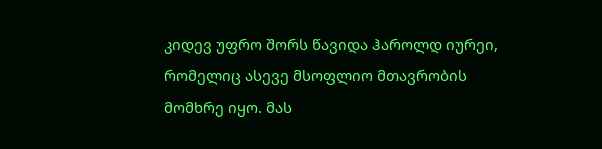კიდევ უფრო შორს წავიდა ჰაროლდ იურეი, რომელიც ასევე მსოფლიო მთავრობის მომხრე იყო. მას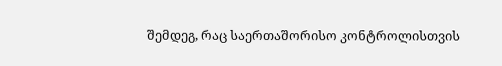შემდეგ, რაც საერთაშორისო კონტროლისთვის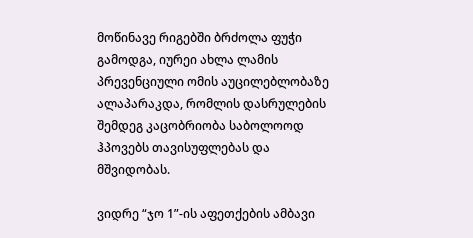მოწინავე რიგებში ბრძოლა ფუჭი გამოდგა, იურეი ახლა ლამის პრევენციული ომის აუცილებლობაზე ალაპარაკდა, რომლის დასრულების შემდეგ კაცობრიობა საბოლოოდ ჰპოვებს თავისუფლებას და მშვიდობას.

ვიდრე “ჯო 1”-ის აფეთქების ამბავი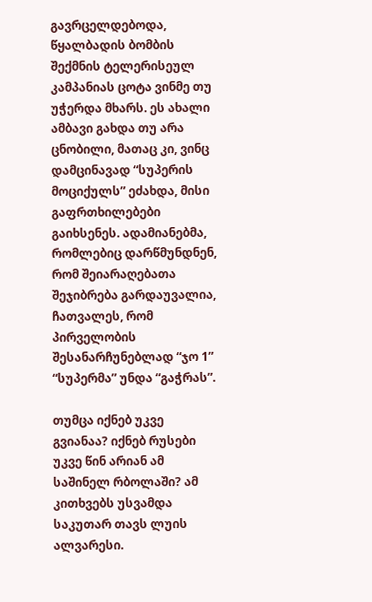გავრცელდებოდა, წყალბადის ბომბის შექმნის ტელერისეულ კამპანიას ცოტა ვინმე თუ უჭერდა მხარს. ეს ახალი ამბავი გახდა თუ არა ცნობილი, მათაც კი, ვინც დამცინავად “სუპერის მოციქულს” ეძახდა, მისი გაფრთხილებები გაიხსენეს. ადამიანებმა, რომლებიც დარწმუნდნენ, რომ შეიარაღებათა შეჯიბრება გარდაუვალია, ჩათვალეს, რომ პირველობის შესანარჩუნებლად “ჯო 1” “სუპერმა” უნდა “გაჭრას”.

თუმცა იქნებ უკვე გვიანაა? იქნებ რუსები უკვე წინ არიან ამ საშინელ რბოლაში? ამ კითხვებს უსვამდა საკუთარ თავს ლუის ალვარესი.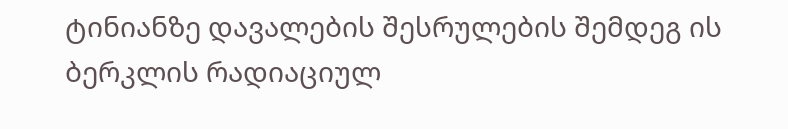ტინიანზე დავალების შესრულების შემდეგ ის ბერკლის რადიაციულ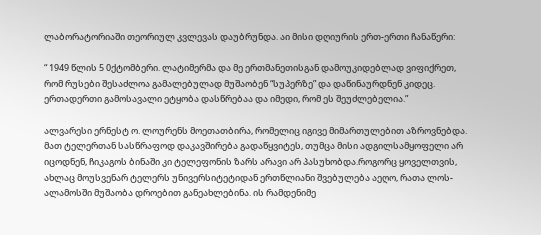ლაბორატორიაში თეორიულ კვლევას დაუბრუნდა. აი მისი დღიურის ერთ-ერთი ჩანაწერი:

“ 1949 წლის 5 0ქტომბერი. ლატიმერმა და მე ერთმანეთისგან დამოუკიდებლად ვიფიქრეთ, რომ რუსები შესაძლოა გამალებულად მუშაობენ “სუპერზე” და დაწინაურდნენ კიდეც. ერთადერთი გამოსავალი ეტყობა დასწრებაა და იმედი, რომ ეს შეუძლებელია.”

ალვარესი ერნესტ ო. ლოურენს მოეთათბირა, რომელიც იგივე მიმართულებით აზროვნებდა. მათ ტელერთან სასწრაფოდ დაკავშირება გადაწყვიტეს, თუმცა მისი ადგილსამყოფელი არ იცოდნენ, ჩიკაგოს ბინაში კი ტელეფონის ზარს არავი არ პასუხობდა.როგორც ყოველთვის, ახლაც მოუსვენარ ტელერს უნივერსიტეტიდან ერთწლიანი შვებულება აეღო, რათა ლოს-ალამოსში მუშაობა დროებით განეახლებინა. ის რამდენიმე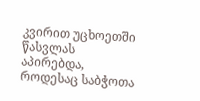კვირით უცხოეთში წასვლას აპირებდა, როდესაც საბჭოთა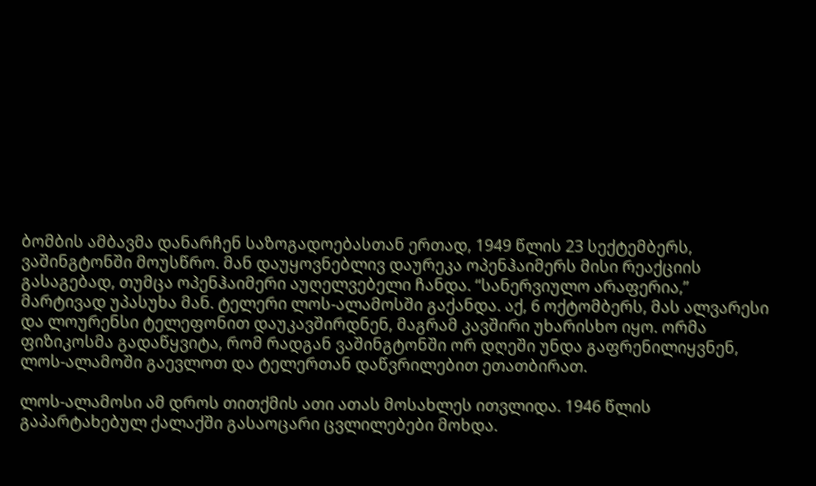ბომბის ამბავმა დანარჩენ საზოგადოებასთან ერთად, 1949 წლის 23 სექტემბერს, ვაშინგტონში მოუსწრო. მან დაუყოვნებლივ დაურეკა ოპენჰაიმერს მისი რეაქციის გასაგებად, თუმცა ოპენჰაიმერი აუღელვებელი ჩანდა. “სანერვიულო არაფერია,” მარტივად უპასუხა მან. ტელერი ლოს-ალამოსში გაქანდა. აქ, 6 ოქტომბერს, მას ალვარესი და ლოურენსი ტელეფონით დაუკავშირდნენ, მაგრამ კავშირი უხარისხო იყო. ორმა ფიზიკოსმა გადაწყვიტა, რომ რადგან ვაშინგტონში ორ დღეში უნდა გაფრენილიყვნენ, ლოს-ალამოში გაევლოთ და ტელერთან დაწვრილებით ეთათბირათ.

ლოს-ალამოსი ამ დროს თითქმის ათი ათას მოსახლეს ითვლიდა. 1946 წლის გაპარტახებულ ქალაქში გასაოცარი ცვლილებები მოხდა.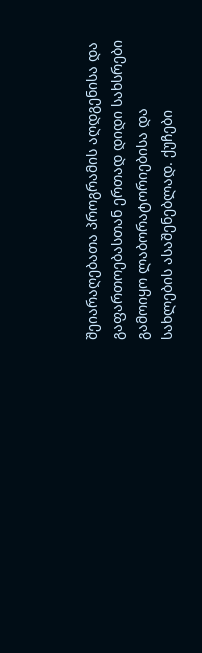შეიარაღებათა პროგრამის აღდგენისა და გაფართოებასთან ერთად დიდი სახსრები გამოიყო ლაბორატორიებისა და სახლების ასაშენებლად. ქუჩები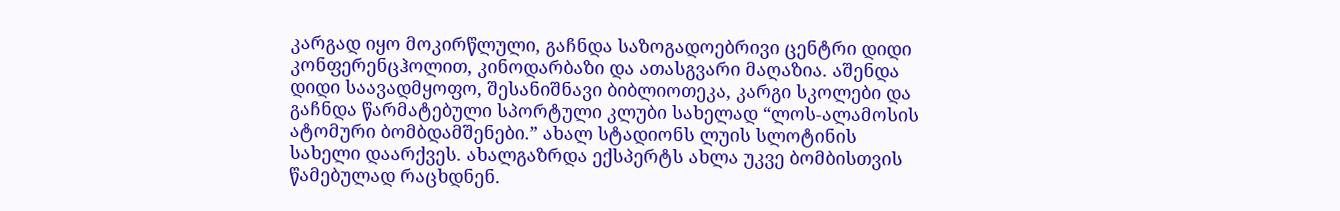კარგად იყო მოკირწლული, გაჩნდა საზოგადოებრივი ცენტრი დიდი კონფერენცჰოლით, კინოდარბაზი და ათასგვარი მაღაზია. აშენდა დიდი საავადმყოფო, შესანიშნავი ბიბლიოთეკა, კარგი სკოლები და გაჩნდა წარმატებული სპორტული კლუბი სახელად “ლოს-ალამოსის ატომური ბომბდამშენები.” ახალ სტადიონს ლუის სლოტინის სახელი დაარქვეს. ახალგაზრდა ექსპერტს ახლა უკვე ბომბისთვის წამებულად რაცხდნენ.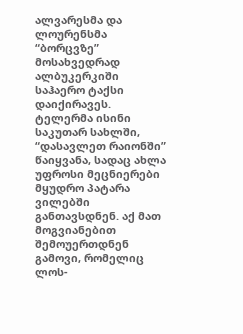ალვარესმა და ლოურენსმა “ბორცვზე” მოსახვედრად ალბუკერკიში საჰაერო ტაქსი დაიქირავეს. ტელერმა ისინი საკუთარ სახლში, “დასავლეთ რაიონში” წაიყვანა, სადაც ახლა უფროსი მეცნიერები მყუდრო პატარა ვილებში განთავსდნენ. აქ მათ მოგვიანებით შემოუერთდნენ გამოვი, რომელიც ლოს-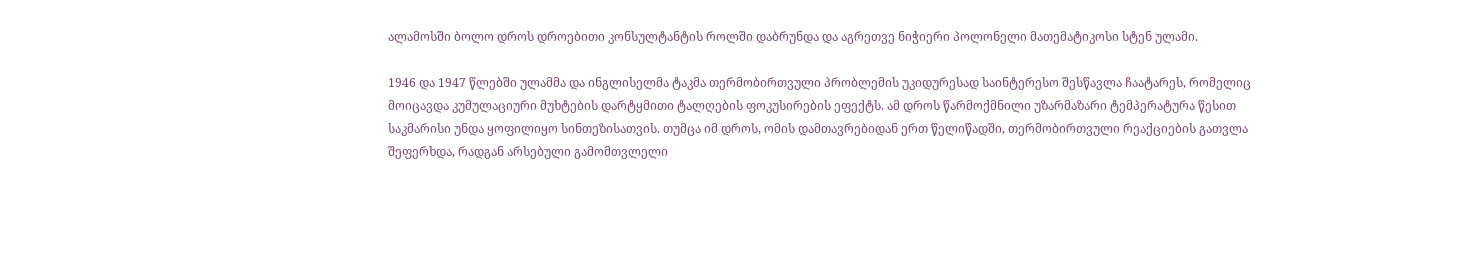ალამოსში ბოლო დროს დროებითი კონსულტანტის როლში დაბრუნდა და აგრეთვე ნიჭიერი პოლონელი მათემატიკოსი სტენ ულამი.

1946 და 1947 წლებში ულამმა და ინგლისელმა ტაკმა თერმობირთვული პრობლემის უკიდურესად საინტერესო შესწავლა ჩაატარეს, რომელიც მოიცავდა კუმულაციური მუხტების დარტყმითი ტალღების ფოკუსირების ეფექტს. ამ დროს წარმოქმნილი უზარმაზარი ტემპერატურა წესით საკმარისი უნდა ყოფილიყო სინთეზისათვის. თუმცა იმ დროს, ომის დამთავრებიდან ერთ წელიწადში, თერმობირთვული რეაქციების გათვლა შეფერხდა, რადგან არსებული გამომთვლელი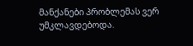მანქანები პრობლემას ვერ უმკლავდებოდა.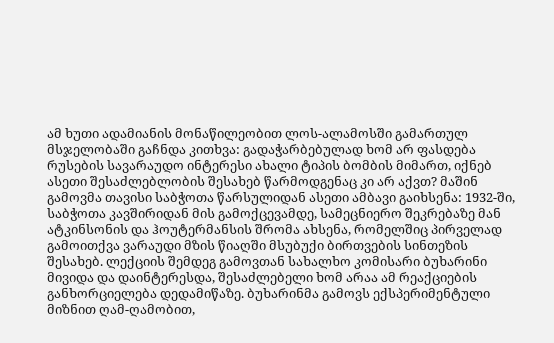ამ ხუთი ადამიანის მონაწილეობით ლოს-ალამოსში გამართულ მსჯელობაში გაჩნდა კითხვა: გადაჭარბებულად ხომ არ ფასდება რუსების სავარაუდო ინტერესი ახალი ტიპის ბომბის მიმართ, იქნებ ასეთი შესაძლებლობის შესახებ წარმოდგენაც კი არ აქვთ? მაშინ გამოვმა თავისი საბჭოთა წარსულიდან ასეთი ამბავი გაიხსენა: 1932-ში, საბჭოთა კავშირიდან მის გამოქცევამდე, სამეცნიერო შეკრებაზე მან ატკინსონის და ჰოუტერმანსის შრომა ახსენა, რომელშიც პირველად გამოითქვა ვარაუდი მზის წიაღში მსუბუქი ბირთვების სინთეზის შესახებ. ლექციის შემდეგ გამოვთან სახალხო კომისარი ბუხარინი მივიდა და დაინტერესდა, შესაძლებელი ხომ არაა ამ რეაქციების განხორციელება დედამიწაზე. ბუხარინმა გამოვს ექსპერიმენტული მიზნით ღამ-ღამობით,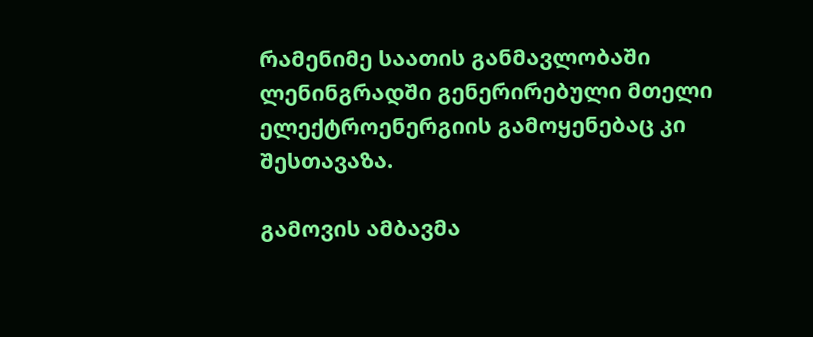რამენიმე საათის განმავლობაში ლენინგრადში გენერირებული მთელი ელექტროენერგიის გამოყენებაც კი შესთავაზა.

გამოვის ამბავმა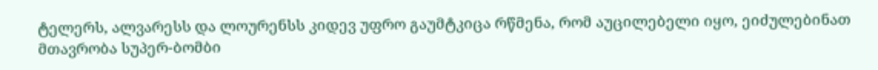ტელერს, ალვარესს და ლოურენსს კიდევ უფრო გაუმტკიცა რწმენა, რომ აუცილებელი იყო, ეიძულებინათ მთავრობა სუპერ-ბომბი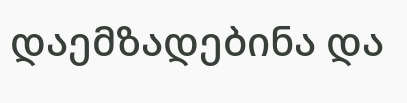დაემზადებინა და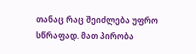თანაც რაც შეიძლება უფრო სწრაფად. მათ პირობა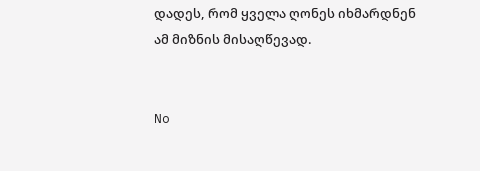დადეს, რომ ყველა ღონეს იხმარდნენ ამ მიზნის მისაღწევად.


No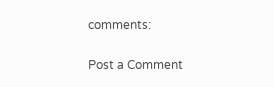comments:

Post a Comment